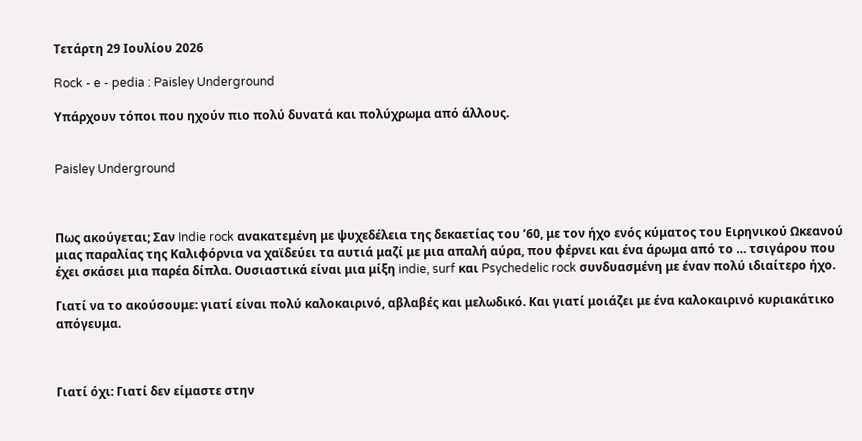Τετάρτη 29 Ιουλίου 2026

Rock - e - pedia : Paisley Underground

Υπάρχουν τόποι που ηχούν πιο πολύ δυνατά και πολύχρωμα από άλλους.


Paisley Underground



Πως ακούγεται; Σαν Indie rock ανακατεμένη με ψυχεδέλεια της δεκαετίας του ’60, με τον ήχο ενός κύματος του Ειρηνικού Ωκεανού μιας παραλίας της Καλιφόρνια να χαϊδεύει τα αυτιά μαζί με μια απαλή αύρα, που φέρνει και ένα άρωμα από το … τσιγάρου που έχει σκάσει μια παρέα δίπλα. Ουσιαστικά είναι μια μίξη indie, surf και Psychedelic rock συνδυασμένη με έναν πολύ ιδιαίτερο ήχο.

Γιατί να το ακούσουμε: γιατί είναι πολύ καλοκαιρινό, αβλαβές και μελωδικό. Και γιατί μοιάζει με ένα καλοκαιρινό κυριακάτικο απόγευμα.



Γιατί όχι: Γιατί δεν είμαστε στην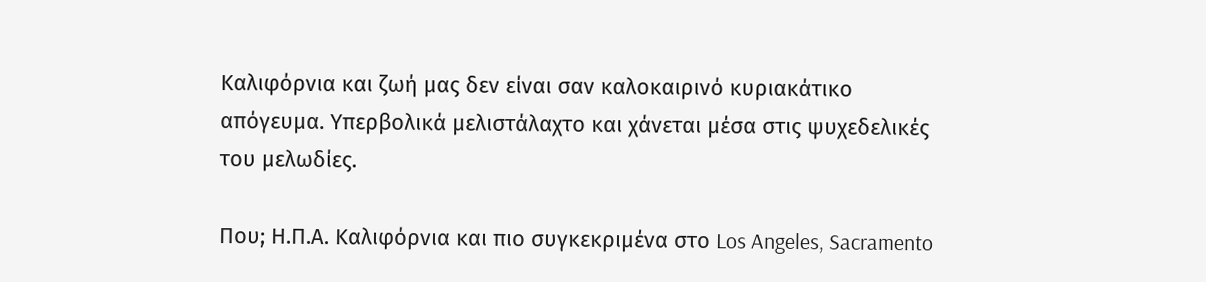Καλιφόρνια και ζωή μας δεν είναι σαν καλοκαιρινό κυριακάτικο απόγευμα. Υπερβολικά μελιστάλαχτο και χάνεται μέσα στις ψυχεδελικές του μελωδίες.

Που; Η.Π.Α. Καλιφόρνια και πιο συγκεκριμένα στο Los Angeles, Sacramento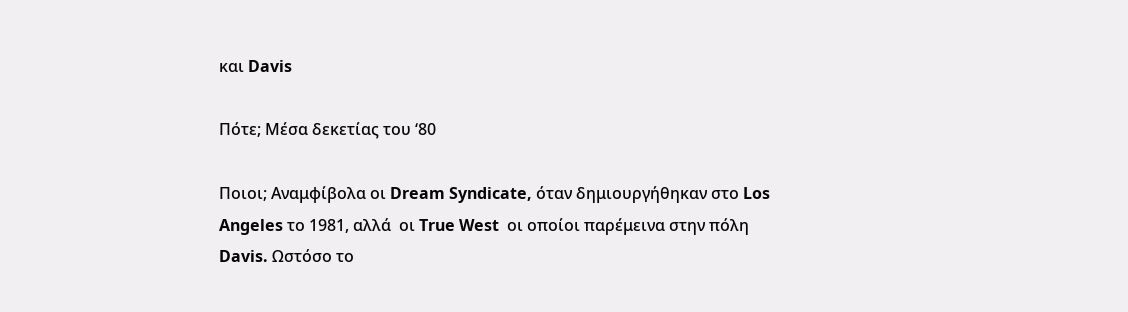και Davis

Πότε; Μέσα δεκετίας του ‘80

Ποιοι; Αναμφίβολα οι Dream Syndicate, όταν δημιουργήθηκαν στο Los Angeles το 1981, αλλά  οι True West  οι οποίοι παρέμεινα στην πόλη Davis. Ωστόσο το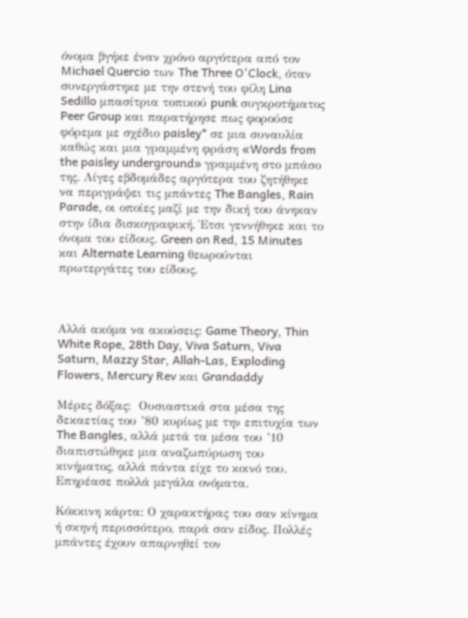όνομα βγήκε έναν χρόνο αργότερα από τον Michael Quercio των The Three O'Clock, όταν συνεργάστηκε με την στενή του φίλη Lina Sedillo μπασίτρια τοπικού punk συγκροτήματος Peer Group και παρατήρησε πως φορούσε φόρεμα με σχέδιο paisley* σε μια συναυλία καθώς και μια γραμμένη φράση «Words from the paisley underground» γραμμένη στο μπάσο της. Λίγες εβδομάδες αργότερα του ζητήθηκε να περιγράψει τις μπάντες The Bangles, Rain Parade, οι οποίες μαζί με την δική του άνηκαν στην ίδια δισκογραφική. Έτσι γεννήθηκε και το όνομα του είδους. Green on Red, 15 Minutes και Alternate Learning θεωρούνται πρωτεργάτες του είδους.



Αλλά ακόμα να ακούσεις: Game Theory, Thin White Rope, 28th Day, Viva Saturn, Viva Saturn, Mazzy Star, Allah-Las, Exploding Flowers, Mercury Rev και Grandaddy

Μέρες δόξας:  Ουσιαστικά στα μέσα της δεκαετίας του ’80 κυρίως με την επιτυχία των The Bangles, αλλά μετά τα μέσα του ’10 διαπιστώθηκε μια αναζωπύρωση του κινήματος, αλλά πάντα είχε το κοινό του. Επηρέασε πολλά μεγάλα ονόματα.

Κόκκινη κάρτα: Ο χαρακτήρας του σαν κίνημα ή σκηνή περισσότερο, παρά σαν είδος. Πολλές μπάντες έχουν απαρνηθεί τον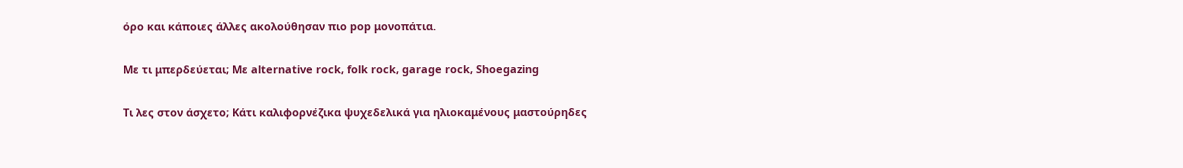όρο και κάποιες άλλες ακολούθησαν πιο pop μονοπάτια.

Με τι μπερδεύεται; Με alternative rock, folk rock, garage rock, Shoegazing

Τι λες στον άσχετο; Κάτι καλιφορνέζικα ψυχεδελικά για ηλιοκαμένους μαστούρηδες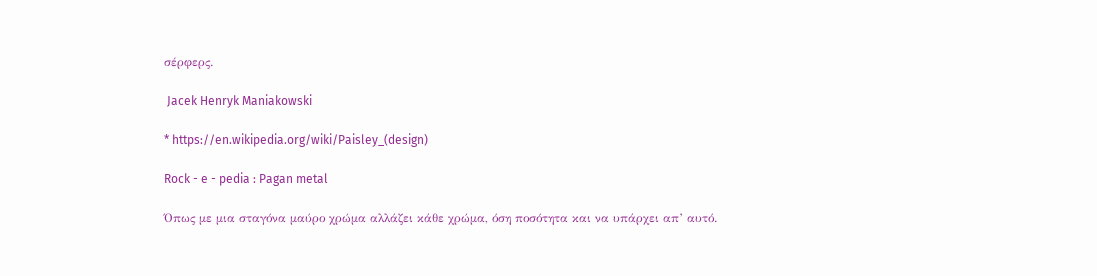σέρφερς.

 Jacek Henryk Maniakowski

* https://en.wikipedia.org/wiki/Paisley_(design)

Rock - e - pedia : Pagan metal

Όπως με μια σταγόνα μαύρο χρώμα αλλάζει κάθε χρώμα, όση ποσότητα και να υπάρχει απ’ αυτό.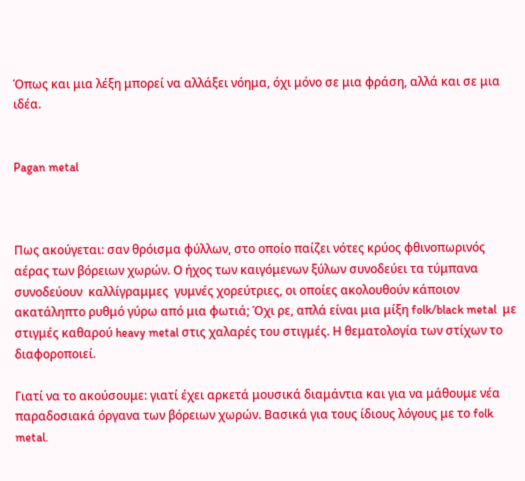Όπως και μια λέξη μπορεί να αλλάξει νόημα, όχι μόνο σε μια φράση, αλλά και σε μια ιδέα.


Pagan metal



Πως ακούγεται: σαν θρόισμα φύλλων, στο οποίο παίζει νότες κρύος φθινοπωρινός αέρας των βόρειων χωρών. Ο ήχος των καιγόμενων ξύλων συνοδεύει τα τύμπανα συνοδεύουν  καλλίγραμμες  γυμνές χορεύτριες, οι οποίες ακολουθούν κάποιον ακατάληπτο ρυθμό γύρω από μια φωτιά; Όχι ρε, απλά είναι μια μίξη folk/black metal  με στιγμές καθαρού heavy metal στις χαλαρές του στιγμές. Η θεματολογία των στίχων το διαφοροποιεί.

Γιατί να το ακούσουμε: γιατί έχει αρκετά μουσικά διαμάντια και για να μάθουμε νέα παραδοσιακά όργανα των βόρειων χωρών. Βασικά για τους ίδιους λόγους με το folk metal.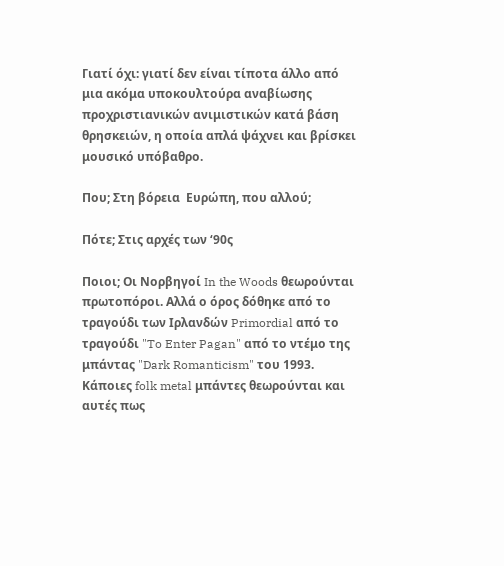Γιατί όχι: γιατί δεν είναι τίποτα άλλο από μια ακόμα υποκουλτούρα αναβίωσης προχριστιανικών ανιμιστικών κατά βάση θρησκειών, η οποία απλά ψάχνει και βρίσκει μουσικό υπόβαθρο.

Που; Στη βόρεια  Ευρώπη, που αλλού;

Πότε; Στις αρχές των ‘90ς

Ποιοι; Οι Νορβηγοί In the Woods θεωρούνται πρωτοπόροι. Αλλά ο όρος δόθηκε από το τραγούδι των Ιρλανδών Primordial από το τραγούδι "To Enter Pagan" από το ντέμο της μπάντας "Dark Romanticism" του 1993. Κάποιες folk metal μπάντες θεωρούνται και αυτές πως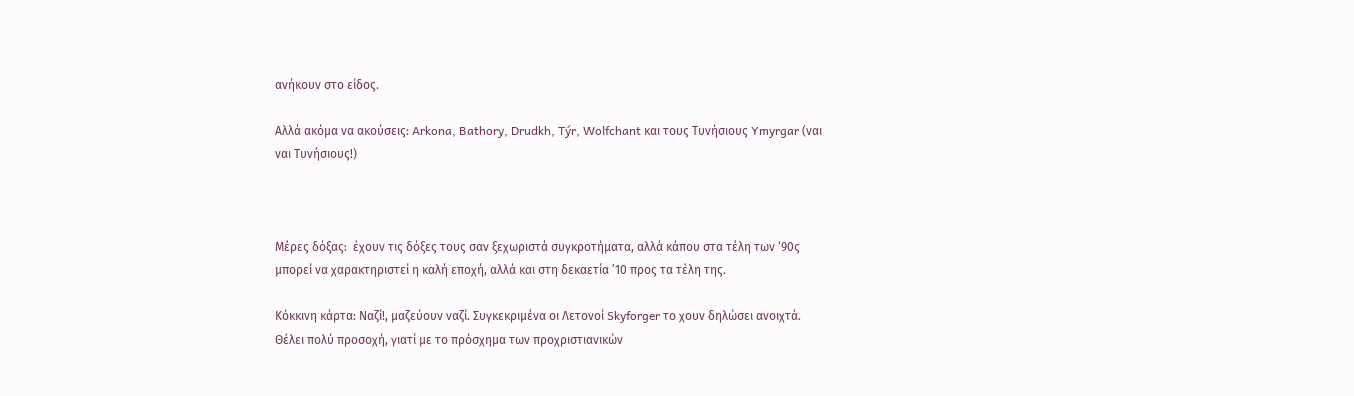ανήκουν στο είδος.

Αλλά ακόμα να ακούσεις: Arkona, Bathory, Drudkh, Týr, Wolfchant και τους Τυνήσιους Ymyrgar (ναι ναι Τυνήσιους!)



Μέρες δόξας:  έχουν τις δόξες τους σαν ξεχωριστά συγκροτήματα, αλλά κάπου στα τέλη των ‘90ς μπορεί να χαρακτηριστεί η καλή εποχή, αλλά και στη δεκαετία ’10 προς τα τέλη της.

Κόκκινη κάρτα: Ναζί!, μαζεύουν ναζί. Συγκεκριμένα οι Λετονοί Skyforger το χουν δηλώσει ανοιχτά. Θέλει πολύ προσοχή, γιατί με το πρόσχημα των προχριστιανικών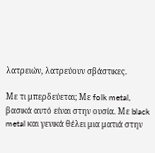λατρειών, λατρεύουν σβάστικες.

Με τι μπερδεύεται; Με folk metal, βασικά αυτό είναι στην ουσία. Με black metal και γενικά θέλει μια ματιά στην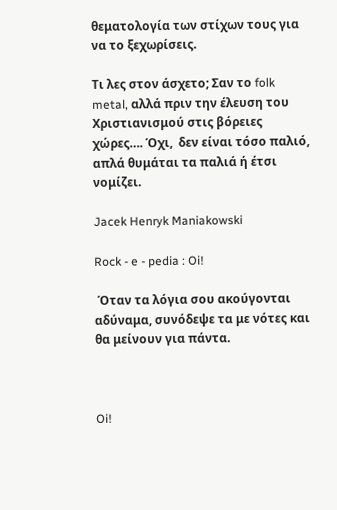θεματολογία των στίχων τους για να το ξεχωρίσεις.

Τι λες στον άσχετο; Σαν το folk metal, αλλά πριν την έλευση του Χριστιανισμού στις βόρειες χώρες…. Όχι,  δεν είναι τόσο παλιό, απλά θυμάται τα παλιά ή έτσι νομίζει.

Jacek Henryk Maniakowski

Rock - e - pedia : Oi!

 Όταν τα λόγια σου ακούγονται αδύναμα, συνόδεψε τα με νότες και θα μείνουν για πάντα.



Oi!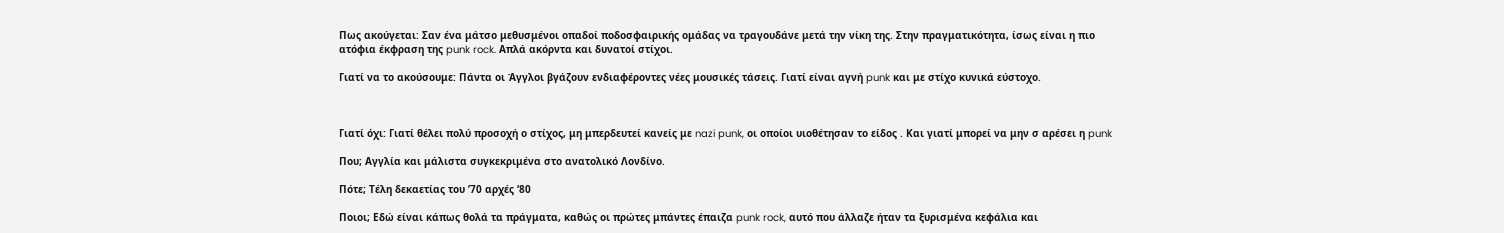Πως ακούγεται: Σαν ένα μάτσο μεθυσμένοι οπαδοί ποδοσφαιρικής ομάδας να τραγουδάνε μετά την νίκη της. Στην πραγματικότητα, ίσως είναι η πιο ατόφια έκφραση της punk rock. Απλά ακόρντα και δυνατοί στίχοι.

Γιατί να το ακούσουμε: Πάντα οι Άγγλοι βγάζουν ενδιαφέροντες νέες μουσικές τάσεις. Γιατί είναι αγνή punk και με στίχο κυνικά εύστοχο.



Γιατί όχι: Γιατί θέλει πολύ προσοχή ο στίχος, μη μπερδευτεί κανείς με nazi punk, οι οποίοι υιοθέτησαν το είδος . Και γιατί μπορεί να μην σ αρέσει η punk

Που; Αγγλία και μάλιστα συγκεκριμένα στο ανατολικό Λονδίνο.

Πότε; Τέλη δεκαετίας του ’70 αρχές ‘80

Ποιοι; Εδώ είναι κάπως θολά τα πράγματα, καθώς οι πρώτες μπάντες έπαιζα punk rock, αυτό που άλλαζε ήταν τα ξυρισμένα κεφάλια και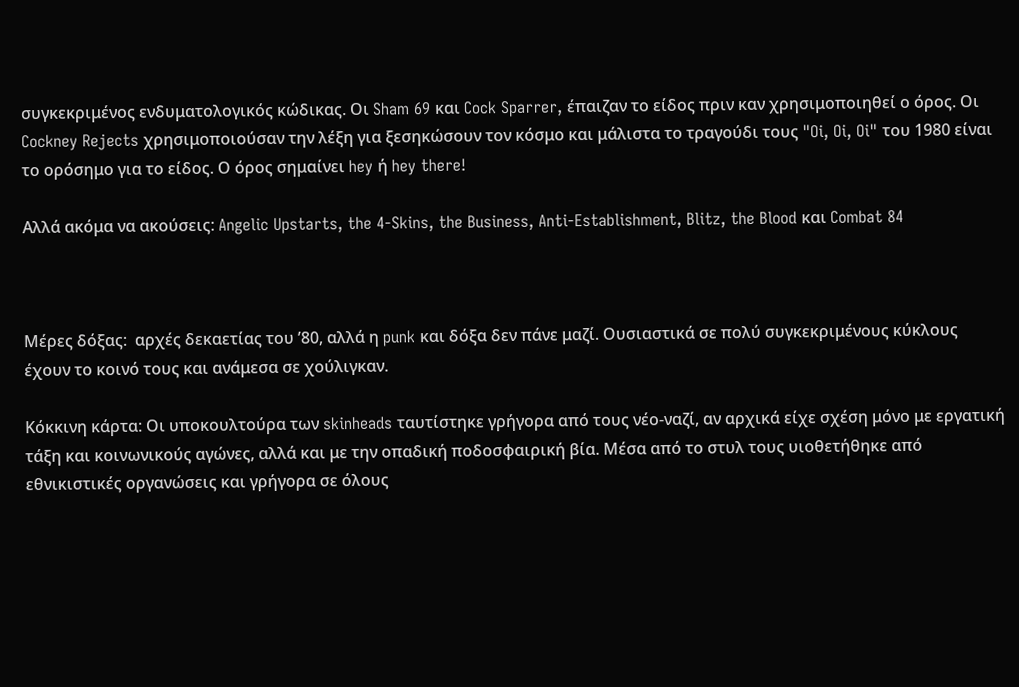συγκεκριμένος ενδυματολογικός κώδικας. Οι Sham 69 και Cock Sparrer, έπαιζαν το είδος πριν καν χρησιμοποιηθεί ο όρος. Οι Cockney Rejects χρησιμοποιούσαν την λέξη για ξεσηκώσουν τον κόσμο και μάλιστα το τραγούδι τους "Oi, Oi, Oi" του 1980 είναι το ορόσημο για το είδος. Ο όρος σημαίνει hey ή hey there!

Αλλά ακόμα να ακούσεις: Angelic Upstarts, the 4-Skins, the Business, Anti-Establishment, Blitz, the Blood και Combat 84



Μέρες δόξας:  αρχές δεκαετίας του ’80, αλλά η punk και δόξα δεν πάνε μαζί. Ουσιαστικά σε πολύ συγκεκριμένους κύκλους έχουν το κοινό τους και ανάμεσα σε χούλιγκαν.

Κόκκινη κάρτα: Οι υποκουλτούρα των skinheads ταυτίστηκε γρήγορα από τους νέο-ναζί, αν αρχικά είχε σχέση μόνο με εργατική τάξη και κοινωνικούς αγώνες, αλλά και με την οπαδική ποδοσφαιρική βία. Μέσα από το στυλ τους υιοθετήθηκε από εθνικιστικές οργανώσεις και γρήγορα σε όλους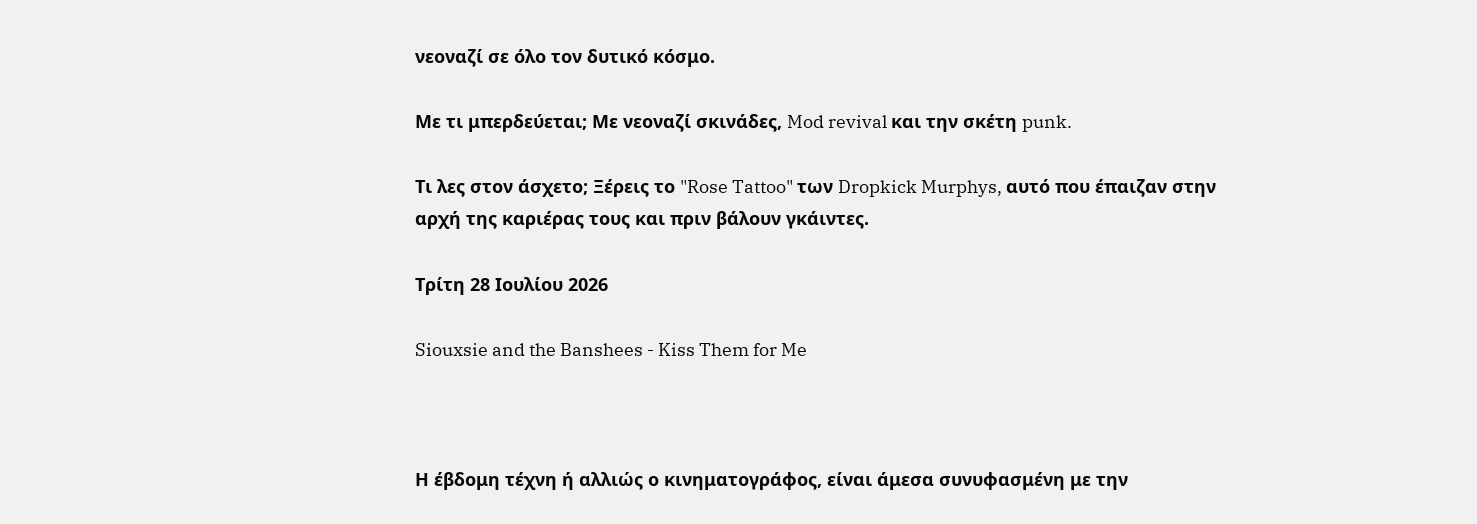νεοναζί σε όλο τον δυτικό κόσμο.

Με τι μπερδεύεται; Με νεοναζί σκινάδες, Mod revival και την σκέτη punk.

Τι λες στον άσχετο; Ξέρεις το "Rose Tattoo" των Dropkick Murphys, αυτό που έπαιζαν στην αρχή της καριέρας τους και πριν βάλουν γκάιντες.

Τρίτη 28 Ιουλίου 2026

Siouxsie and the Banshees - Kiss Them for Me



Η έβδομη τέχνη ή αλλιώς ο κινηματογράφος, είναι άμεσα συνυφασμένη με την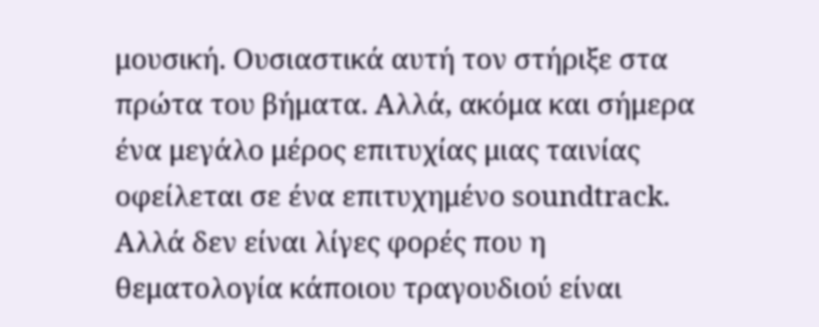μουσική. Ουσιαστικά αυτή τον στήριξε στα πρώτα του βήματα. Αλλά, ακόμα και σήμερα ένα μεγάλο μέρος επιτυχίας μιας ταινίας οφείλεται σε ένα επιτυχημένο soundtrack. Αλλά δεν είναι λίγες φορές που η θεματολογία κάποιου τραγουδιού είναι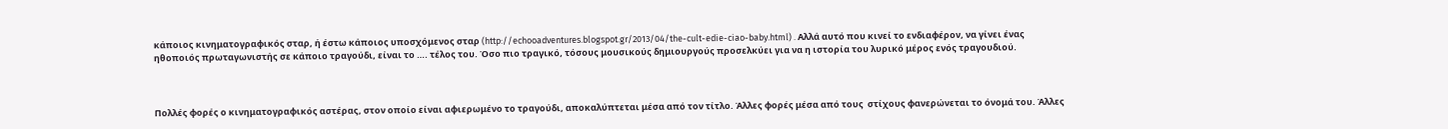κάποιος κινηματογραφικός σταρ, ή έστω κάποιος υποσχόμενος σταρ (http://echooadventures.blogspot.gr/2013/04/the-cult-edie-ciao-baby.html) . Αλλά αυτό που κινεί το ενδιαφέρον, να γίνει ένας ηθοποιός πρωταγωνιστής σε κάποιο τραγούδι, είναι το …. τέλος του. Όσο πιο τραγικό, τόσους μουσικούς δημιουργούς προσελκύει για να η ιστορία του λυρικό μέρος ενός τραγουδιού.



Πολλές φορές ο κινηματογραφικός αστέρας, στον οποίο είναι αφιερωμένο το τραγούδι, αποκαλύπτεται μέσα από τον τίτλο. Άλλες φορές μέσα από τους  στίχους φανερώνεται το όνομά του. Άλλες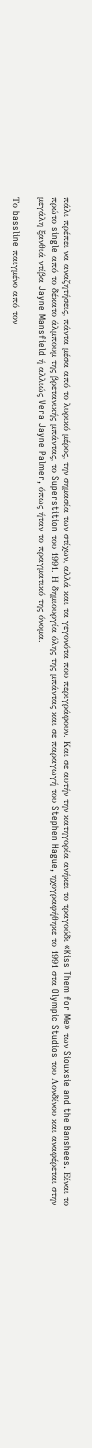πάλι πρέπει να αναζητήσεις, πάντα μέσα από το λυρικό μέρος, την σημασία των στίχων, αλλά και τα γεγονότα που περιγράφουν. Και σε αυτήν την κατηγορία ανήκει το τραγούδι «Kiss Them for Me» των Siouxsie and the Banshees. Είναι το πρώτο single από το δέκατο άλμπουμ της βρετανικής μπάντας, το Superstition του 1991. Η δημιουργία όλης της μπάντας και σε παραγωγή του Stephen Hague, ηχογραφήθηκε το 1991 στα Olympic Studios του Λονδίνου και αναφέρεται στην μεγάλη ξανθιά ντίβα Jayne Mansfield ή αλλιώς Vera Jayne Palmer, όπως ήταν το πραγματικό της όνομα.

Το bassline παιγμένο από τον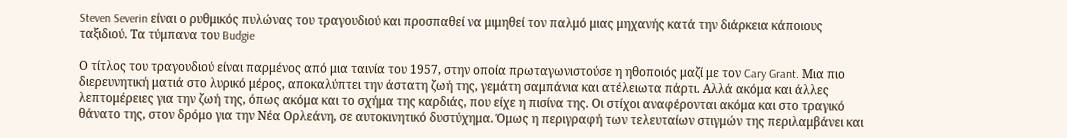Steven Severin είναι ο ρυθμικός πυλώνας του τραγουδιού και προσπαθεί να μιμηθεί τον παλμό μιας μηχανής κατά την διάρκεια κάποιους ταξιδιού. Τα τύμπανα του Budgie

Ο τίτλος του τραγουδιού είναι παρμένος από μια ταινία του 1957, στην οποία πρωταγωνιστούσε η ηθοποιός μαζί με τον Cary Grant. Μια πιο διερευνητική ματιά στο λυρικό μέρος, αποκαλύπτει την άστατη ζωή της, γεμάτη σαμπάνια και ατέλειωτα πάρτι. Αλλά ακόμα και άλλες λεπτομέρειες για την ζωή της, όπως ακόμα και το σχήμα της καρδιάς, που είχε η πισίνα της. Οι στίχοι αναφέρονται ακόμα και στο τραγικό θάνατο της, στον δρόμο για την Νέα Ορλεάνη, σε αυτοκινητικό δυστύχημα. Όμως η περιγραφή των τελευταίων στιγμών της περιλαμβάνει και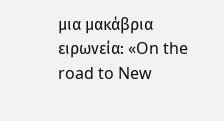μια μακάβρια ειρωνεία: «On the road to New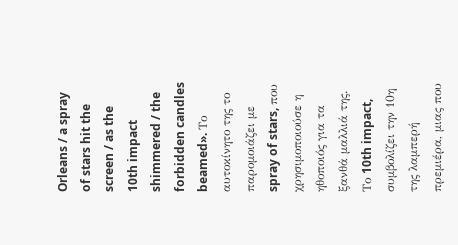Orleans / a spray of stars hit the screen / as the 10th impact shimmered / the forbidden candles beamed». Το αυτοκίνητο της το παρομοιάζει με spray of stars, που χρησιμοποιούσε η ηθοποιός για τα ξανθά μαλλιά της. Το 10th impact, συμβολίζει την 10η της λαμπερή πρεμιέρα, μιας που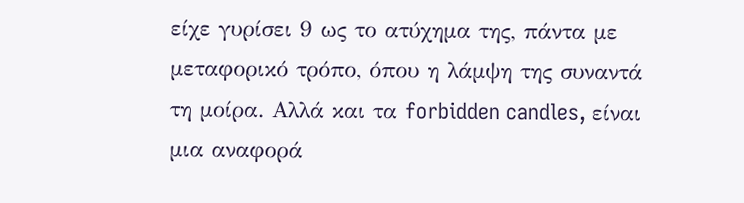είχε γυρίσει 9 ως το ατύχημα της, πάντα με μεταφορικό τρόπο, όπου η λάμψη της συναντά τη μοίρα. Αλλά και τα forbidden candles, είναι μια αναφορά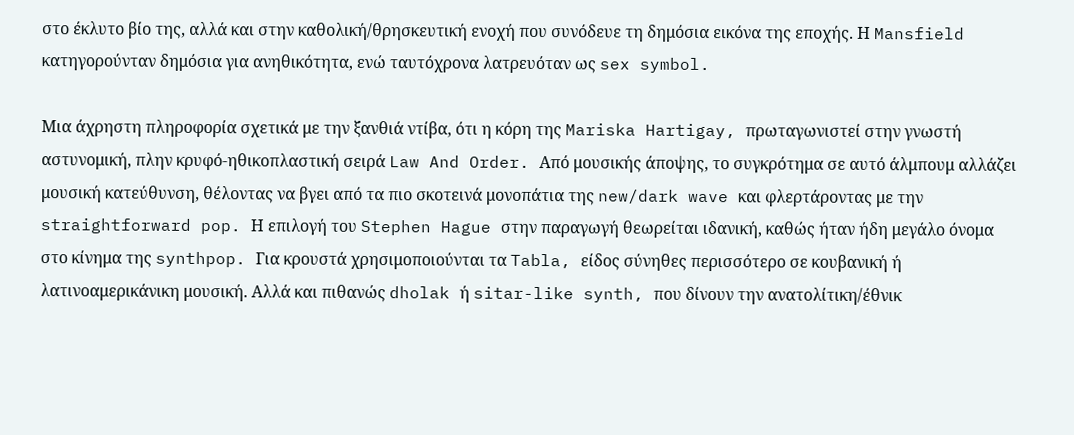στο έκλυτο βίο της, αλλά και στην καθολική/θρησκευτική ενοχή που συνόδευε τη δημόσια εικόνα της εποχής. Η Mansfield κατηγορούνταν δημόσια για ανηθικότητα, ενώ ταυτόχρονα λατρευόταν ως sex symbol.

Μια άχρηστη πληροφορία σχετικά με την ξανθιά ντίβα, ότι η κόρη της Mariska Hartigay, πρωταγωνιστεί στην γνωστή αστυνομική, πλην κρυφό-ηθικοπλαστική σειρά Law And Order. Από μουσικής άποψης, το συγκρότημα σε αυτό άλμπουμ αλλάζει μουσική κατεύθυνση, θέλοντας να βγει από τα πιο σκοτεινά μονοπάτια της new/dark wave και φλερτάροντας με την straightforward pop. Η επιλογή του Stephen Hague στην παραγωγή θεωρείται ιδανική, καθώς ήταν ήδη μεγάλο όνομα στο κίνημα της synthpop. Για κρουστά χρησιμοποιούνται τα Tabla, είδος σύνηθες περισσότερο σε κουβανική ή λατινοαμερικάνικη μουσική. Αλλά και πιθανώς dholak ή sitar-like synth, που δίνουν την ανατολίτικη/έθνικ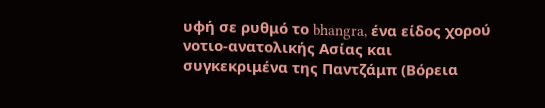υφή σε ρυθμό το bhangra, ένα είδος χορού νοτιο-ανατολικής Ασίας και συγκεκριμένα της Παντζάμπ (Βόρεια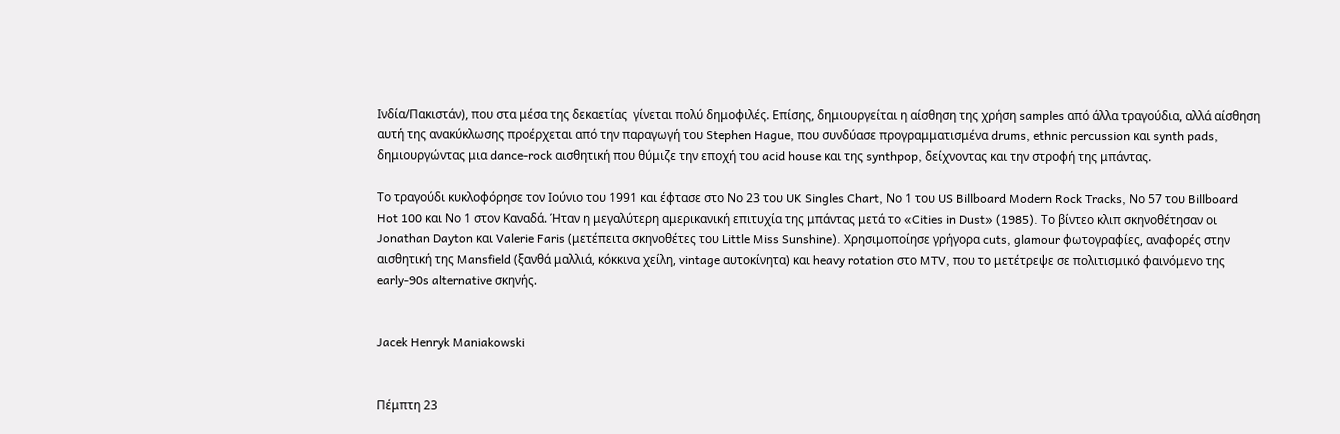Ινδία/Πακιστάν), που στα μέσα της δεκαετίας  γίνεται πολύ δημοφιλές. Επίσης, δημιουργείται η αίσθηση της χρήση samples από άλλα τραγούδια, αλλά αίσθηση αυτή της ανακύκλωσης προέρχεται από την παραγωγή του Stephen Hague, που συνδύασε προγραμματισμένα drums, ethnic percussion και synth pads, δημιουργώντας μια dance-rock αισθητική που θύμιζε την εποχή του acid house και της synthpop, δείχνοντας και την στροφή της μπάντας.

Το τραγούδι κυκλοφόρησε τον Ιούνιο του 1991 και έφτασε στο Νο 23 του UK Singles Chart, Νο 1 του US Billboard Modern Rock Tracks, Νο 57 του Billboard Hot 100 και Νο 1 στον Καναδά. Ήταν η μεγαλύτερη αμερικανική επιτυχία της μπάντας μετά το «Cities in Dust» (1985). Το βίντεο κλιπ σκηνοθέτησαν οι Jonathan Dayton και Valerie Faris (μετέπειτα σκηνοθέτες του Little Miss Sunshine). Χρησιμοποίησε γρήγορα cuts, glamour φωτογραφίες, αναφορές στην αισθητική της Mansfield (ξανθά μαλλιά, κόκκινα χείλη, vintage αυτοκίνητα) και heavy rotation στο MTV, που το μετέτρεψε σε πολιτισμικό φαινόμενο της early-90s alternative σκηνής.


Jacek Henryk Maniakowski


Πέμπτη 23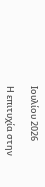Ιουλίου 2026

Η επιτυχία στην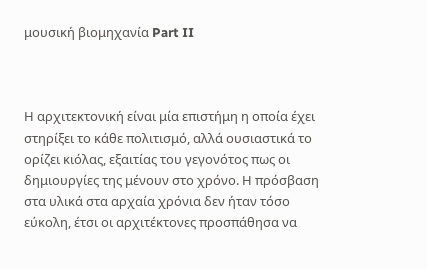μουσική βιομηχανία Part II



Η αρχιτεκτονική είναι μία επιστήμη η οποία έχει στηρίξει το κάθε πολιτισμό, αλλά ουσιαστικά το ορίζει κιόλας, εξαιτίας του γεγονότος πως οι δημιουργίες της μένουν στο χρόνο. Η πρόσβαση στα υλικά στα αρχαία χρόνια δεν ήταν τόσο εύκολη, έτσι οι αρχιτέκτονες προσπάθησα να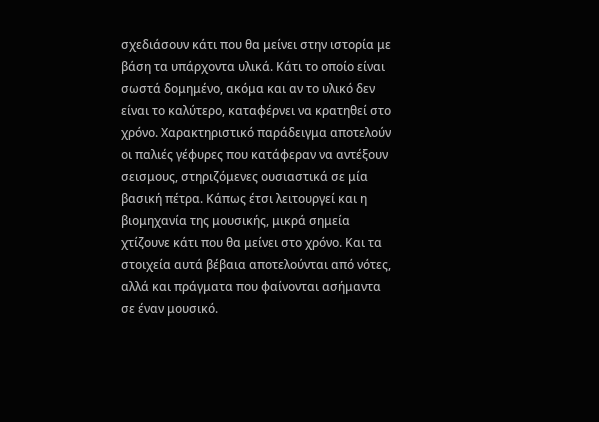σχεδιάσουν κάτι που θα μείνει στην ιστορία με βάση τα υπάρχοντα υλικά. Κάτι το οποίο είναι σωστά δομημένο, ακόμα και αν το υλικό δεν είναι το καλύτερο, καταφέρνει να κρατηθεί στο χρόνο. Χαρακτηριστικό παράδειγμα αποτελούν οι παλιές γέφυρες που κατάφεραν να αντέξουν σεισμους, στηριζόμενες ουσιαστικά σε μία βασική πέτρα. Κάπως έτσι λειτουργεί και η βιομηχανία της μουσικής, μικρά σημεία χτίζουνε κάτι που θα μείνει στο χρόνο. Και τα στοιχεία αυτά βέβαια αποτελούνται από νότες, αλλά και πράγματα που φαίνονται ασήμαντα σε έναν μουσικό.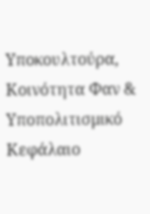Υποκουλτούρα, Κοινότητα Φαν & Υποπολιτισμικό Κεφάλαιο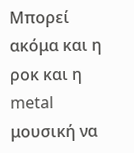Μπορεί ακόμα και η ροκ και η metal μουσική να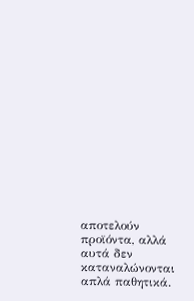αποτελούν προϊόντα, αλλά αυτά δεν καταναλώνονται απλά παθητικά.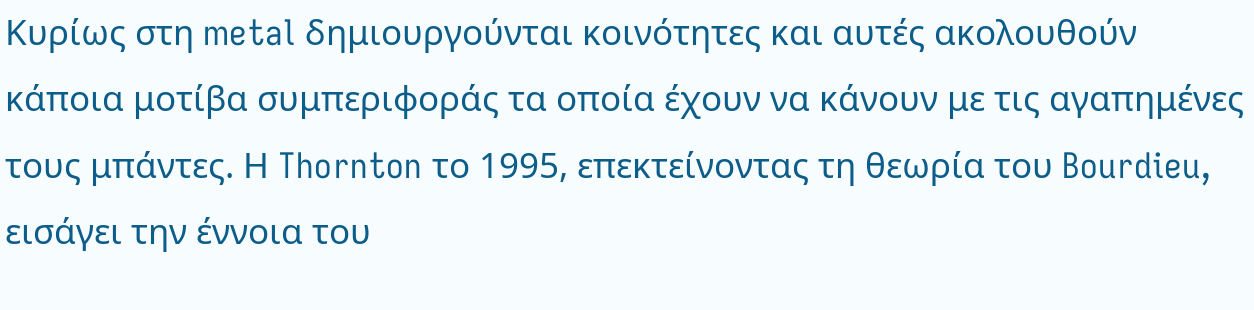Κυρίως στη metal δημιουργούνται κοινότητες και αυτές ακολουθούν κάποια μοτίβα συμπεριφοράς τα οποία έχουν να κάνουν με τις αγαπημένες τους μπάντες. Η Thornton το 1995, επεκτείνοντας τη θεωρία του Bourdieu, εισάγει την έννοια του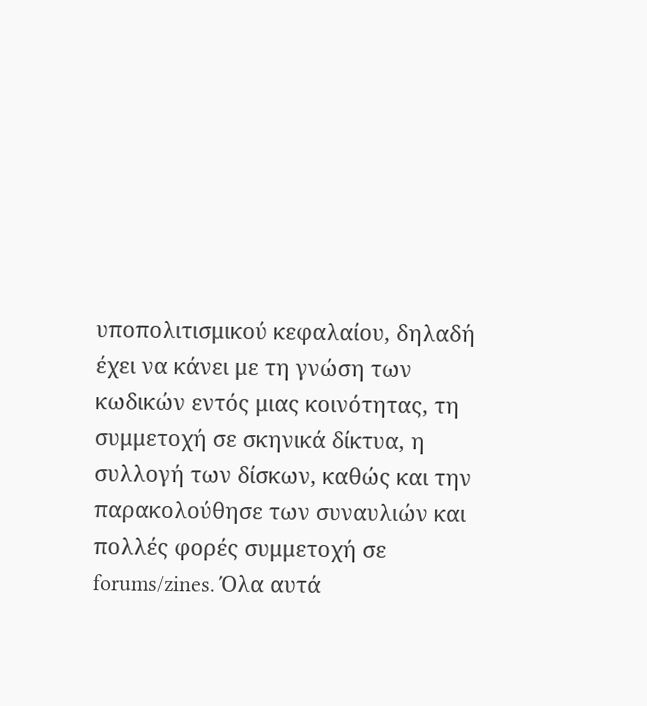υποπολιτισμικού κεφαλαίου, δηλαδή έχει να κάνει με τη γνώση των κωδικών εντός μιας κοινότητας, τη συμμετοχή σε σκηνικά δίκτυα, η συλλογή των δίσκων, καθώς και την παρακολούθησε των συναυλιών και πολλές φορές συμμετοχή σε forums/zines. Όλα αυτά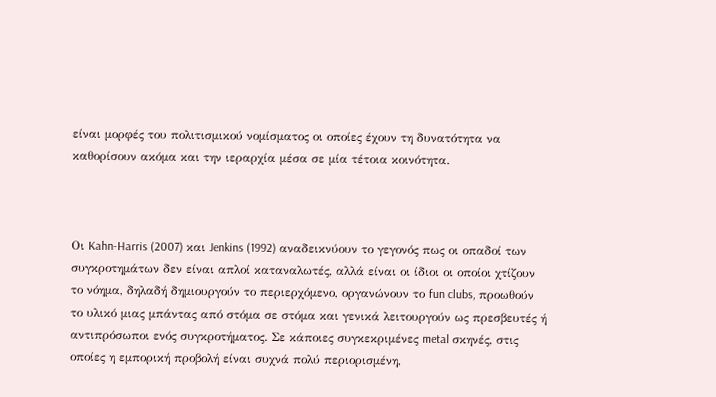είναι μορφές του πολιτισμικού νομίσματος οι οποίες έχουν τη δυνατότητα να καθορίσουν ακόμα και την ιεραρχία μέσα σε μία τέτοια κοινότητα.



Οι Kahn-Harris (2007) και Jenkins (1992) αναδεικνύουν το γεγονός πως οι οπαδοί των συγκροτημάτων δεν είναι απλοί καταναλωτές, αλλά είναι οι ίδιοι οι οποίοι χτίζουν το νόημα, δηλαδή δημιουργούν το περιερχόμενο, οργανώνουν το fun clubs, προωθούν το υλικό μιας μπάντας από στόμα σε στόμα και γενικά λειτουργούν ως πρεσβευτές ή αντιπρόσωποι ενός συγκροτήματος. Σε κάποιες συγκεκριμένες metal σκηνές, στις οποίες η εμπορική προβολή είναι συχνά πολύ περιορισμένη,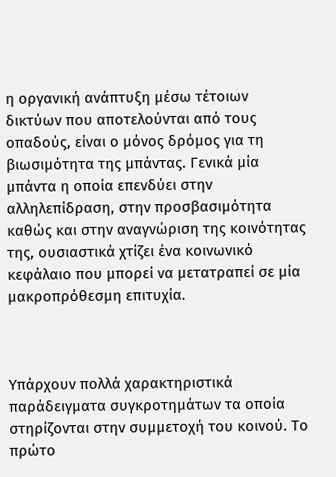η οργανική ανάπτυξη μέσω τέτοιων δικτύων που αποτελούνται από τους οπαδούς, είναι ο μόνος δρόμος για τη βιωσιμότητα της μπάντας. Γενικά μία μπάντα η οποία επενδύει στην αλληλεπίδραση, στην προσβασιμότητα καθώς και στην αναγνώριση της κοινότητας της, ουσιαστικά χτίζει ένα κοινωνικό κεφάλαιο που μπορεί να μετατραπεί σε μία μακροπρόθεσμη επιτυχία.



Υπάρχουν πολλά χαρακτηριστικά παράδειγματα συγκροτημάτων τα οποία στηρίζονται στην συμμετοχή του κοινού. Το πρώτο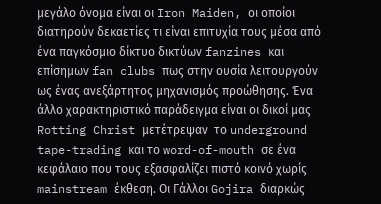μεγάλο όνομα είναι οι Iron Maiden, οι οποίοι διατηρούν δεκαετίες τι είναι επιτυχία τους μέσα από ένα παγκόσμιο δίκτυο δικτύων fanzines και επίσημων fan clubs πως στην ουσία λειτουργούν ως ένας ανεξάρτητος μηχανισμός προώθησης. Ένα άλλο χαρακτηριστικό παράδειγμα είναι οι δικοί μας Rotting Christ μετέτρεψαν  το underground tape-trading και το word-of-mouth σε ένα κεφάλαιο που τους εξασφαλίζει πιστό κοινό χωρίς mainstream έκθεση. Οι Γάλλοι Gojira διαρκώς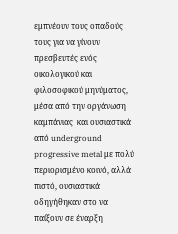εμπνέουν τους οπαδούς τους για να γίνουν πρεσβευτές ενός οικολογικού και φιλοσοφικού μηνύματος, μέσα από την οργάνωση καμπάνιας  και ουσιαστικά από underground progressive metal με πολύ περιορισμένο κοινό, αλλά πιστό, ουσιαστικά οδηγήθηκαν στο να παίξουν σε έναρξη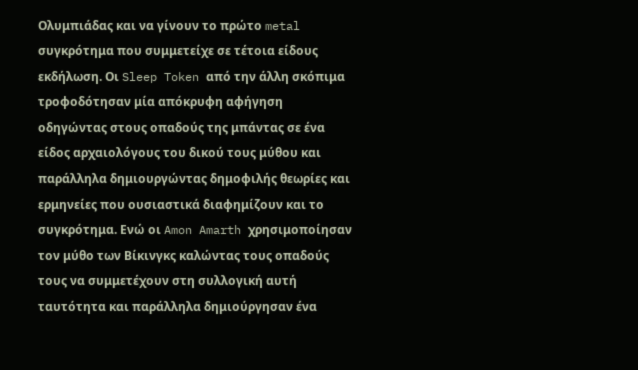Ολυμπιάδας και να γίνουν το πρώτο metal συγκρότημα που συμμετείχε σε τέτοια είδους εκδήλωση. Οι Sleep Token από την άλλη σκόπιμα τροφοδότησαν μία απόκρυφη αφήγηση οδηγώντας στους οπαδούς της μπάντας σε ένα είδος αρχαιολόγους του δικού τους μύθου και παράλληλα δημιουργώντας δημοφιλής θεωρίες και ερμηνείες που ουσιαστικά διαφημίζουν και το συγκρότημα. Ενώ οι Amon Amarth χρησιμοποίησαν τον μύθο των Βίκινγκς καλώντας τους οπαδούς τους να συμμετέχουν στη συλλογική αυτή ταυτότητα και παράλληλα δημιούργησαν ένα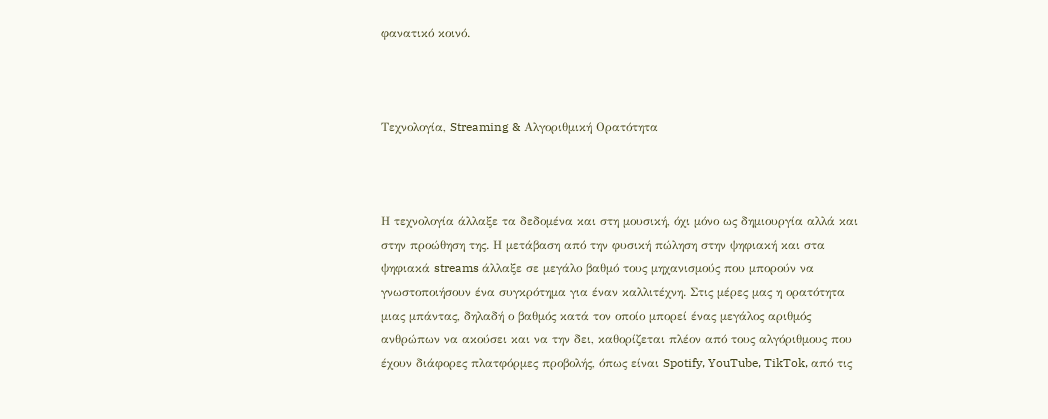φανατικό κοινό.



Τεχνολογία, Streaming & Αλγοριθμική Ορατότητα



Η τεχνολογία άλλαξε τα δεδομένα και στη μουσική, όχι μόνο ως δημιουργία αλλά και στην προώθηση της. Η μετάβαση από την φυσική πώληση στην ψηφιακή και στα ψηφιακά streams άλλαξε σε μεγάλο βαθμό τους μηχανισμούς που μπορούν να γνωστοποιήσουν ένα συγκρότημα για έναν καλλιτέχνη. Στις μέρες μας η ορατότητα μιας μπάντας, δηλαδή ο βαθμός κατά τον οποίο μπορεί ένας μεγάλος αριθμός ανθρώπων να ακούσει και να την δει, καθορίζεται πλέον από τους αλγόριθμους που έχουν διάφορες πλατφόρμες προβολής, όπως είναι Spotify, YouTube, TikTok, από τις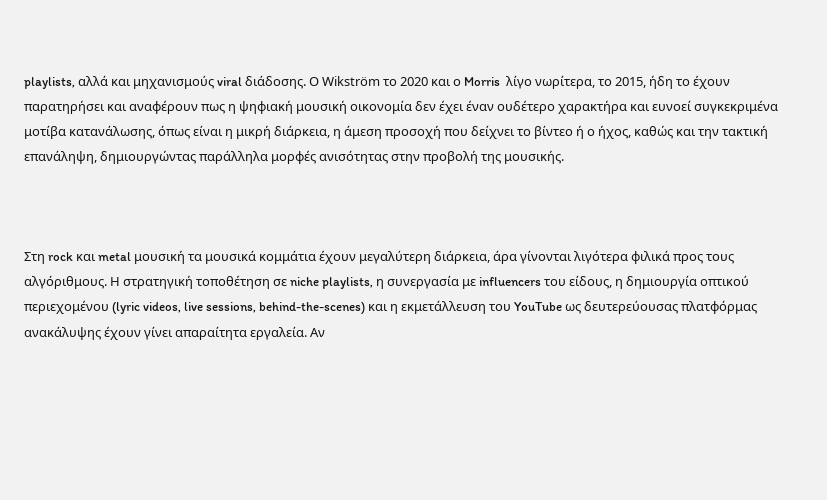playlists, αλλά και μηχανισμούς viral διάδοσης. Ο Wikström το 2020 και ο Morris  λίγο νωρίτερα, το 2015, ήδη το έχουν παρατηρήσει και αναφέρουν πως η ψηφιακή μουσική οικονομία δεν έχει έναν ουδέτερο χαρακτήρα και ευνοεί συγκεκριμένα μοτίβα κατανάλωσης, όπως είναι η μικρή διάρκεια, η άμεση προσοχή που δείχνει το βίντεο ή ο ήχος, καθώς και την τακτική επανάληψη, δημιουργώντας παράλληλα μορφές ανισότητας στην προβολή της μουσικής.



Στη rock και metal μουσική τα μουσικά κομμάτια έχουν μεγαλύτερη διάρκεια, άρα γίνονται λιγότερα φιλικά προς τους αλγόριθμους. Η στρατηγική τοποθέτηση σε niche playlists, η συνεργασία με influencers του είδους, η δημιουργία οπτικού περιεχομένου (lyric videos, live sessions, behind-the-scenes) και η εκμετάλλευση του YouTube ως δευτερεύουσας πλατφόρμας ανακάλυψης έχουν γίνει απαραίτητα εργαλεία. Αν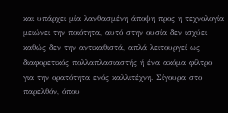και υπάρχει μία λανθασμένη άποψη προς η τεχνολογία μειώνει την ποιότητα, αυτό στην ουσία δεν ισχύει καθώς δεν την αντικαθιστά, απλά λειτουργεί ως διαφορετικός πολλαπλασιαστής ή ένα ακόμα φίλτρο για την ορατότητα ενός καλλιτέχνη. Σίγουρα στο παρελθόν, όπου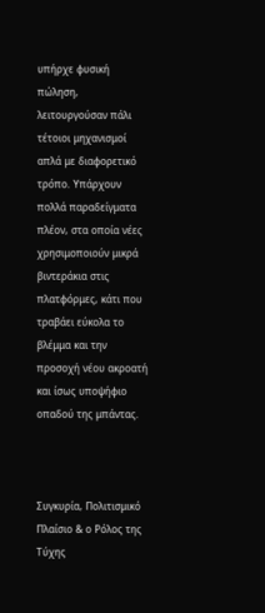υπήρχε φυσική πώληση, λειτουργούσαν πάλι τέτοιοι μηχανισμοί απλά με διαφορετικό τρόπο. Υπάρχουν πολλά παραδείγματα πλέον, στα οποία νέες χρησιμοποιούν μικρά βιντεράκια στις πλατφόρμες, κάτι που τραβάει εύκολα το βλέμμα και την προσοχή νέου ακροατή και ίσως υποψήφιο οπαδού της μπάντας.



Συγκυρία, Πολιτισμικό Πλαίσιο & ο Ρόλος της Τύχης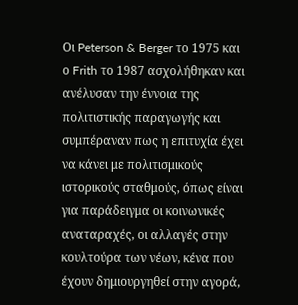Οι Peterson & Berger το 1975 και ο Frith το 1987 ασχολήθηκαν και ανέλυσαν την έννοια της πολιτιστικής παραγωγής και συμπέραναν πως η επιτυχία έχει να κάνει με πολιτισμικούς ιστορικούς σταθμούς, όπως είναι για παράδειγμα οι κοινωνικές αναταραχές, οι αλλαγές στην κουλτούρα των νέων, κένα που έχουν δημιουργηθεί στην αγορά,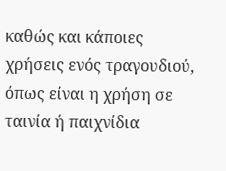καθώς και κάποιες χρήσεις ενός τραγουδιού, όπως είναι η χρήση σε ταινία ή παιχνίδια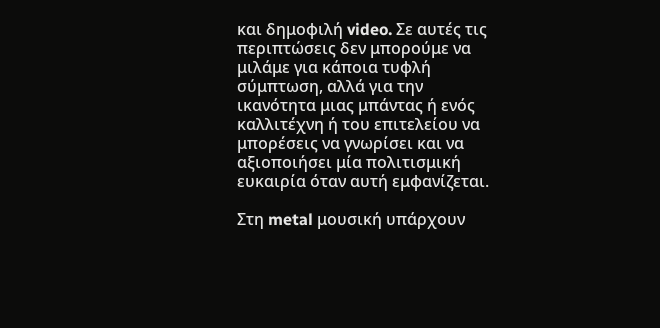και δημοφιλή video. Σε αυτές τις περιπτώσεις δεν μπορούμε να μιλάμε για κάποια τυφλή σύμπτωση, αλλά για την ικανότητα μιας μπάντας ή ενός καλλιτέχνη ή του επιτελείου να μπορέσεις να γνωρίσει και να αξιοποιήσει μία πολιτισμική ευκαιρία όταν αυτή εμφανίζεται.

Στη metal μουσική υπάρχουν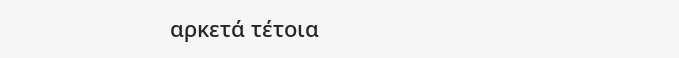αρκετά τέτοια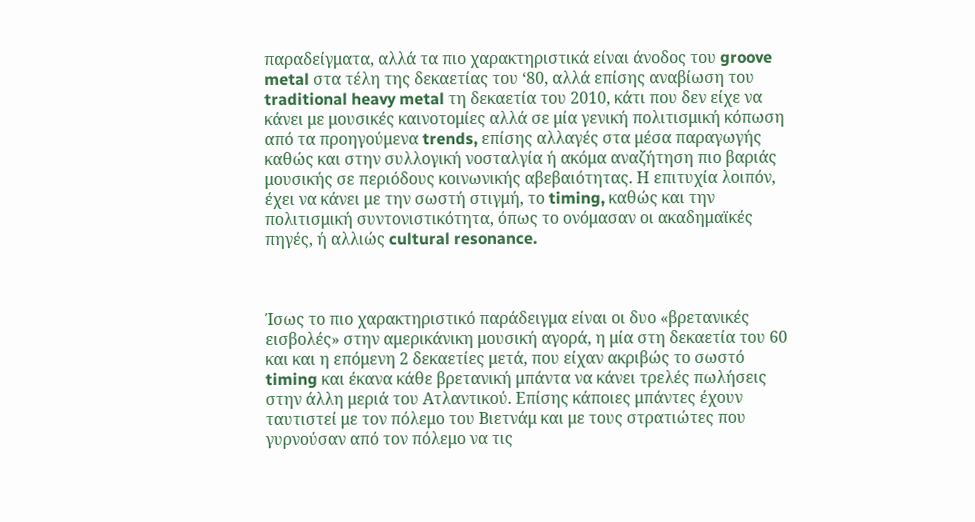παραδείγματα, αλλά τα πιο χαρακτηριστικά είναι άνοδος του groove metal στα τέλη της δεκαετίας του ‘80, αλλά επίσης αναβίωση του traditional heavy metal τη δεκαετία του 2010, κάτι που δεν είχε να κάνει με μουσικές καινοτομίες αλλά σε μία γενική πολιτισμική κόπωση από τα προηγούμενα trends, επίσης αλλαγές στα μέσα παραγωγής καθώς και στην συλλογική νοσταλγία ή ακόμα αναζήτηση πιο βαριάς μουσικής σε περιόδους κοινωνικής αβεβαιότητας. Η επιτυχία λοιπόν, έχει να κάνει με την σωστή στιγμή, το timing, καθώς και την πολιτισμική συντονιστικότητα, όπως το ονόμασαν οι ακαδημαϊκές πηγές, ή αλλιώς cultural resonance.



Ίσως το πιο χαρακτηριστικό παράδειγμα είναι οι δυο «βρετανικές εισβολές» στην αμερικάνικη μουσική αγορά, η μία στη δεκαετία του 60 και και η επόμενη 2 δεκαετίες μετά, που είχαν ακριβώς το σωστό timing και έκανα κάθε βρετανική μπάντα να κάνει τρελές πωλήσεις στην άλλη μεριά του Ατλαντικού. Επίσης κάποιες μπάντες έχουν ταυτιστεί με τον πόλεμο του Βιετνάμ και με τους στρατιώτες που γυρνούσαν από τον πόλεμο να τις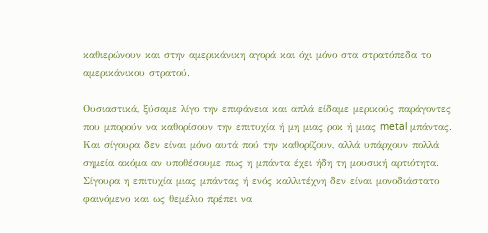καθιερώνουν και στην αμερικάνικη αγορά και όχι μόνο στα στρατόπεδα το αμερικάνικου στρατού.

Ουσιαστικά, ξύσαμε λίγο την επιφάνεια και απλά είδαμε μερικούς παράγοντες που μπορούν να καθορίσουν την επιτυχία ή μη μιας ροκ ή μιας metal μπάντας. Και σίγουρα δεν είναι μόνο αυτά πού την καθορίζουν, αλλά υπάρχουν πολλά σημεία ακόμα αν υποθέσουμε πως η μπάντα έχει ήδη τη μουσική αρτιότητα. Σίγουρα η επιτυχία μιας μπάντας ή ενός καλλιτέχνη δεν είναι μονοδιάστατο φαινόμενο και ως θεμέλιο πρέπει να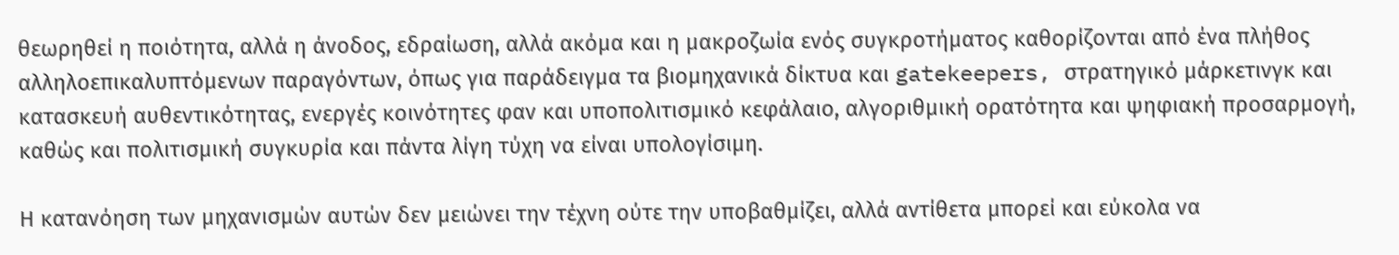θεωρηθεί η ποιότητα, αλλά η άνοδος, εδραίωση, αλλά ακόμα και η μακροζωία ενός συγκροτήματος καθορίζονται από ένα πλήθος αλληλοεπικαλυπτόμενων παραγόντων, όπως για παράδειγμα τα βιομηχανικά δίκτυα και gatekeepers, στρατηγικό μάρκετινγκ και κατασκευή αυθεντικότητας, ενεργές κοινότητες φαν και υποπολιτισμικό κεφάλαιο, αλγοριθμική ορατότητα και ψηφιακή προσαρμογή, καθώς και πολιτισμική συγκυρία και πάντα λίγη τύχη να είναι υπολογίσιμη.

Η κατανόηση των μηχανισμών αυτών δεν μειώνει την τέχνη ούτε την υποβαθμίζει, αλλά αντίθετα μπορεί και εύκολα να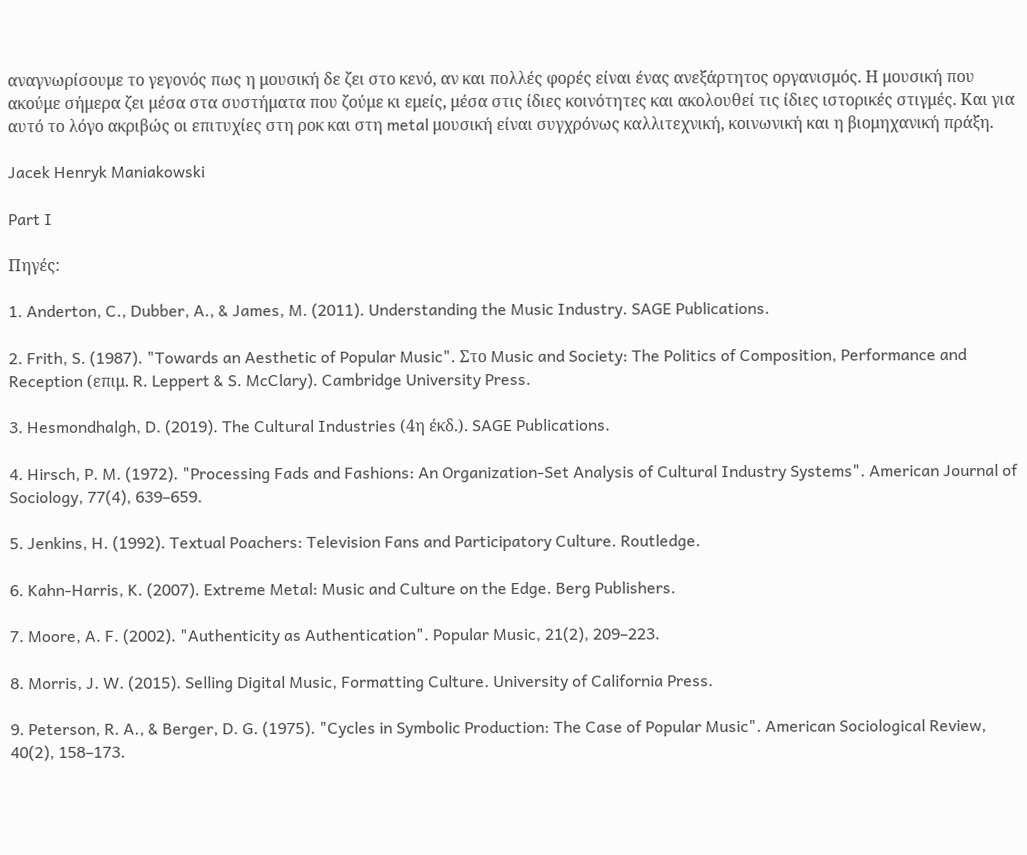αναγνωρίσουμε το γεγονός πως η μουσική δε ζει στο κενό, αν και πολλές φορές είναι ένας ανεξάρτητος οργανισμός. Η μουσική που ακούμε σήμερα ζει μέσα στα συστήματα που ζούμε κι εμείς, μέσα στις ίδιες κοινότητες και ακολουθεί τις ίδιες ιστορικές στιγμές. Και για αυτό το λόγο ακριβώς οι επιτυχίες στη ροκ και στη metal μουσική είναι συγχρόνως καλλιτεχνική, κοινωνική και η βιομηχανική πράξη.

Jacek Henryk Maniakowski

Part I

Πηγές:

1. Anderton, C., Dubber, A., & James, M. (2011). Understanding the Music Industry. SAGE Publications.

2. Frith, S. (1987). "Towards an Aesthetic of Popular Music". Στο Music and Society: The Politics of Composition, Performance and Reception (επιμ. R. Leppert & S. McClary). Cambridge University Press.

3. Hesmondhalgh, D. (2019). The Cultural Industries (4η έκδ.). SAGE Publications.

4. Hirsch, P. M. (1972). "Processing Fads and Fashions: An Organization-Set Analysis of Cultural Industry Systems". American Journal of Sociology, 77(4), 639–659.

5. Jenkins, H. (1992). Textual Poachers: Television Fans and Participatory Culture. Routledge.

6. Kahn-Harris, K. (2007). Extreme Metal: Music and Culture on the Edge. Berg Publishers.

7. Moore, A. F. (2002). "Authenticity as Authentication". Popular Music, 21(2), 209–223.

8. Morris, J. W. (2015). Selling Digital Music, Formatting Culture. University of California Press.

9. Peterson, R. A., & Berger, D. G. (1975). "Cycles in Symbolic Production: The Case of Popular Music". American Sociological Review, 40(2), 158–173.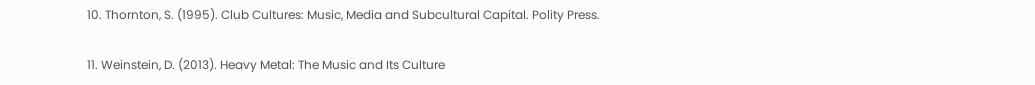10. Thornton, S. (1995). Club Cultures: Music, Media and Subcultural Capital. Polity Press.

11. Weinstein, D. (2013). Heavy Metal: The Music and Its Culture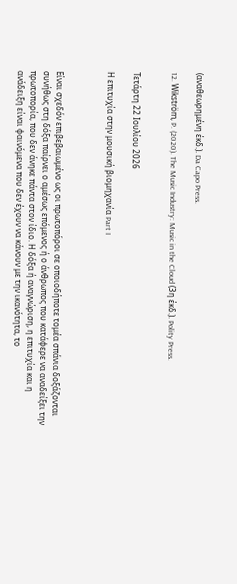(αναθεωρημένη έκδ.). Da Capo Press.

12. Wikström, P. (2020). The Music Industry: Music in the Cloud (3η έκδ.). Polity Press.


Τετάρτη 22 Ιουλίου 2026

Η επιτυχία στην μουσική βιομηχανία Part I



Είναι σχεδόν επιβεβαιωμένο ως οι πρωτοπόροι σε οποιοδήποτε τομέα σπάνια δοξάζονται συνήθως στη δόξα παίρνει ο αμέσως επόμενος ή ο άνθρωπος που κατάφερε να αναδείξει την πρωτοπορία, που δεν άνηκε πάντα στον ίδιο. Η δόξα ή αναγνώριση, η επιτυχία και η ανάδειξη είναι φαινόμενα που δεν έχουν να κάνουν με την ικανότητα, το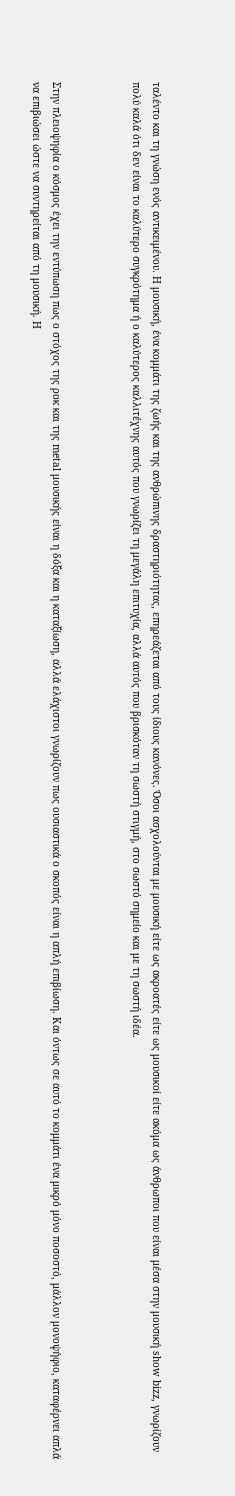ταλέντο και τη γνώση ενός αντικειμένου. Η μουσική, ένα κομμάτι της ζωής και της ανθρώπινης δραστηριότητας, επηρεάζεται από τους ίδιους κανόνες. Όσοι ασχολούνται με μουσική είτε ως ακροατές είτε ως μουσικοί είτε ακόμα ως άνθρωποι που είναι μέσα στην μουσική show bizz, γνωρίζουν πολύ καλά ότι δεν είναι το καλύτερο συγκρότημα ή ο καλύτερος καλλιτέχνης αυτός που γνωρίζει τη μεγάλη επιτυχία, αλλά αυτός που βρισκόταν τη σωστή στιγμή, στο σωστό σημείο και με τη σωστή ιδέα.



Στην πλειοψηφία ο κόσμος έχει την εντύπωση πως ο στόχος της ροκ και της metal μουσικής είναι η δόξα και η καταξίωση, αλλά ελάχιστοι γνωρίζουν πως ουσιαστικά ο σκοπός είναι η απλή επιβίωση. Και όντως σε αυτό το κομμάτι ένα μικρό μόνο ποσοστό, μάλλον μονοψήφιο, καταφέρνει απλά να επιβιώσει ώστε να συντηρείται από τη μουσική. Η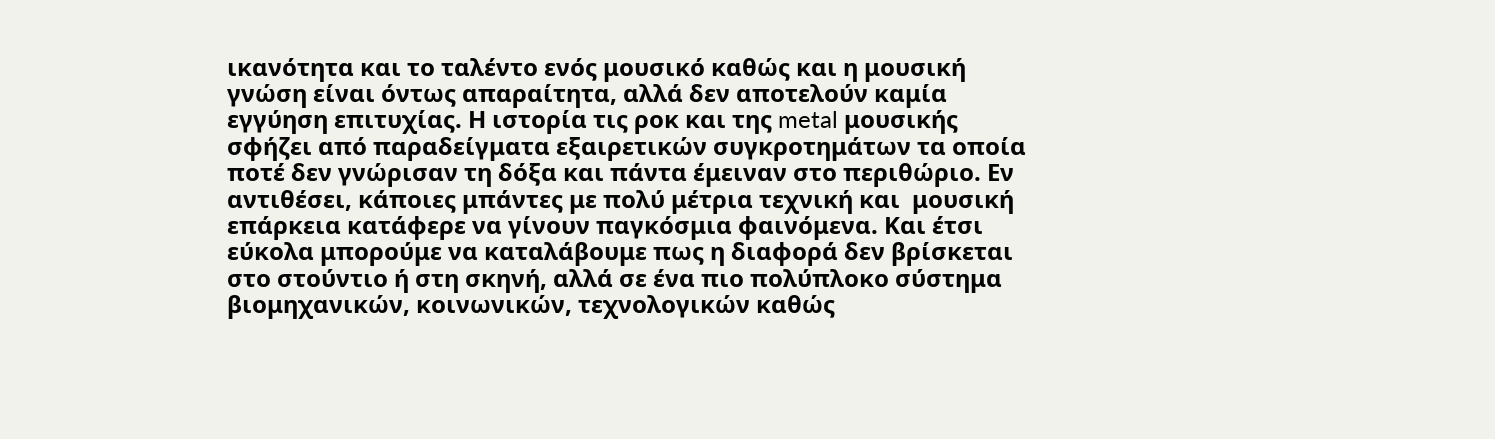ικανότητα και το ταλέντο ενός μουσικό καθώς και η μουσική γνώση είναι όντως απαραίτητα, αλλά δεν αποτελούν καμία εγγύηση επιτυχίας. Η ιστορία τις ροκ και της metal μουσικής σφήζει από παραδείγματα εξαιρετικών συγκροτημάτων τα οποία ποτέ δεν γνώρισαν τη δόξα και πάντα έμειναν στο περιθώριο. Εν αντιθέσει, κάποιες μπάντες με πολύ μέτρια τεχνική και  μουσική επάρκεια κατάφερε να γίνουν παγκόσμια φαινόμενα. Και έτσι εύκολα μπορούμε να καταλάβουμε πως η διαφορά δεν βρίσκεται στο στούντιο ή στη σκηνή, αλλά σε ένα πιο πολύπλοκο σύστημα βιομηχανικών, κοινωνικών, τεχνολογικών καθώς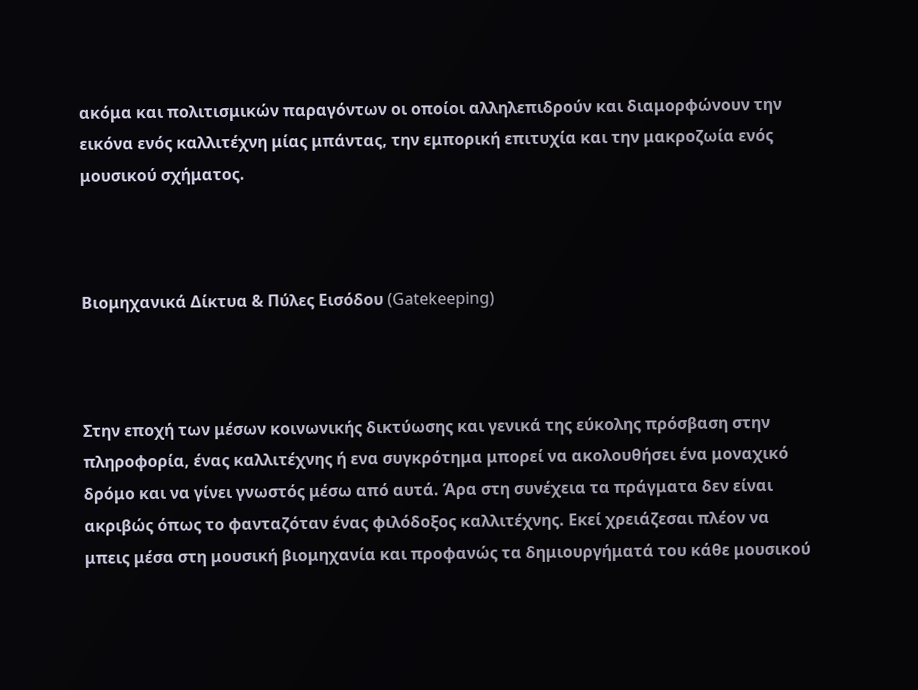ακόμα και πολιτισμικών παραγόντων οι οποίοι αλληλεπιδρούν και διαμορφώνουν την εικόνα ενός καλλιτέχνη μίας μπάντας, την εμπορική επιτυχία και την μακροζωία ενός μουσικού σχήματος.



Βιομηχανικά Δίκτυα & Πύλες Εισόδου (Gatekeeping)



Στην εποχή των μέσων κοινωνικής δικτύωσης και γενικά της εύκολης πρόσβαση στην πληροφορία, ένας καλλιτέχνης ή ενα συγκρότημα μπορεί να ακολουθήσει ένα μοναχικό δρόμο και να γίνει γνωστός μέσω από αυτά. Άρα στη συνέχεια τα πράγματα δεν είναι ακριβώς όπως το φανταζόταν ένας φιλόδοξος καλλιτέχνης. Εκεί χρειάζεσαι πλέον να μπεις μέσα στη μουσική βιομηχανία και προφανώς τα δημιουργήματά του κάθε μουσικού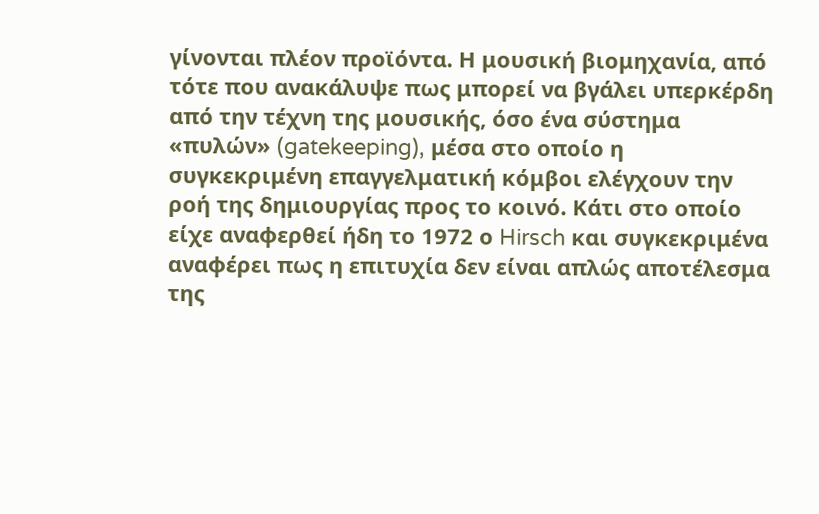γίνονται πλέον προϊόντα. Η μουσική βιομηχανία, από τότε που ανακάλυψε πως μπορεί να βγάλει υπερκέρδη από την τέχνη της μουσικής, όσο ένα σύστημα «πυλών» (gatekeeping), μέσα στο οποίο η συγκεκριμένη επαγγελματική κόμβοι ελέγχουν την ροή της δημιουργίας προς το κοινό. Κάτι στο οποίο είχε αναφερθεί ήδη το 1972 ο Hirsch και συγκεκριμένα αναφέρει πως η επιτυχία δεν είναι απλώς αποτέλεσμα της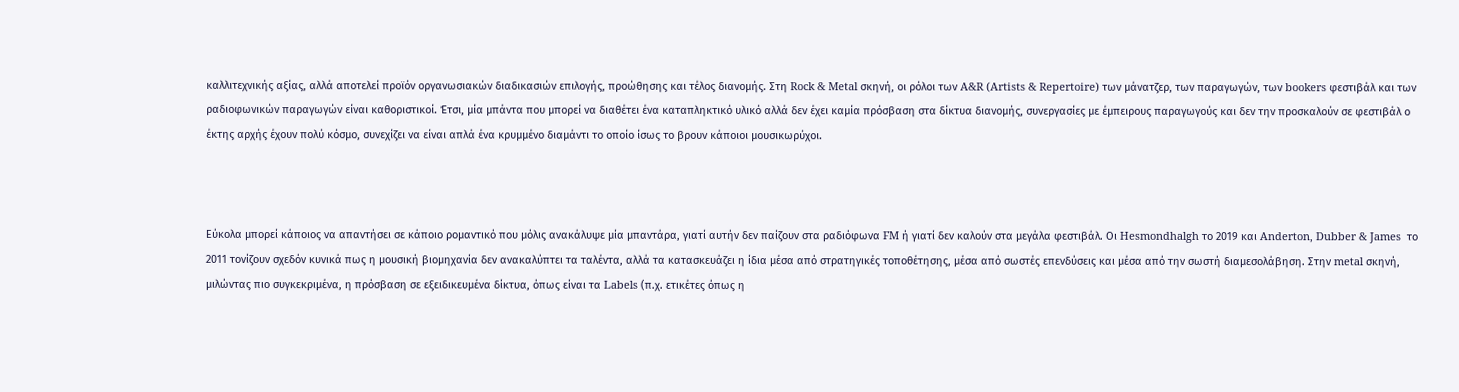καλλιτεχνικής αξίας, αλλά αποτελεί προϊόν οργανωσιακών διαδικασιών επιλογής, προώθησης και τέλος διανομής. Στη Rock & Metal σκηνή, οι ρόλοι των A&R (Artists & Repertoire) των μάνατζερ, των παραγωγών, των bookers φεστιβάλ και των ραδιοφωνικών παραγωγών είναι καθοριστικοί. Έτσι, μία μπάντα που μπορεί να διαθέτει ένα καταπληκτικό υλικό αλλά δεν έχει καμία πρόσβαση στα δίκτυα διανομής, συνεργασίες με έμπειρους παραγωγούς και δεν την προσκαλούν σε φεστιβάλ ο έκτης αρχής έχουν πολύ κόσμο, συνεχίζει να είναι απλά ένα κρυμμένο διαμάντι το οποίο ίσως το βρουν κάποιοι μουσικωρύχοι.



Εύκολα μπορεί κάποιος να απαντήσει σε κάποιο ρομαντικό που μόλις ανακάλυψε μία μπαντάρα, γιατί αυτήν δεν παίζουν στα ραδιόφωνα FM ή γιατί δεν καλούν στα μεγάλα φεστιβάλ. Οι Hesmondhalgh το 2019 και Anderton, Dubber & James  το 2011 τονίζουν σχεδόν κυνικά πως η μουσική βιομηχανία δεν ανακαλύπτει τα ταλέντα, αλλά τα κατασκευάζει η ίδια μέσα από στρατηγικές τοποθέτησης, μέσα από σωστές επενδύσεις και μέσα από την σωστή διαμεσολάβηση. Στην metal σκηνή, μιλώντας πιο συγκεκριμένα, η πρόσβαση σε εξειδικευμένα δίκτυα, όπως είναι τα Labels (π.χ. ετικέτες όπως η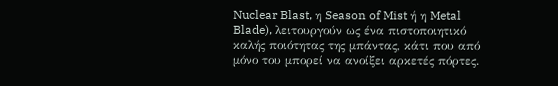Nuclear Blast, η Season of Mist ή η Metal Blade), λειτουργούν ως ένα πιστοποιητικό καλής ποιότητας της μπάντας, κάτι που από μόνο του μπορεί να ανοίξει αρκετές πόρτες.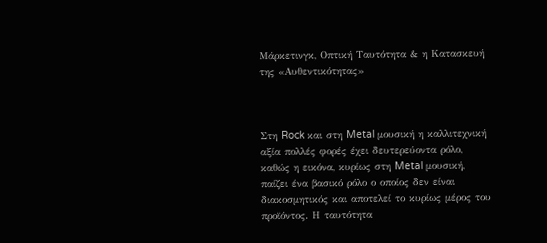Μάρκετινγκ, Οπτική Ταυτότητα & η Κατασκευή της «Αυθεντικότητας»



Στη Rock και στη Metal μουσική η καλλιτεχνική αξία πολλές φορές έχει δευτερεύοντα ρόλο, καθώς η εικόνα, κυρίως στη Metal μουσική, παίζει ένα βασικό ρόλο ο οποίος δεν είναι διακοσμητικός και αποτελεί το κυρίως μέρος του προϊόντος. Η ταυτότητα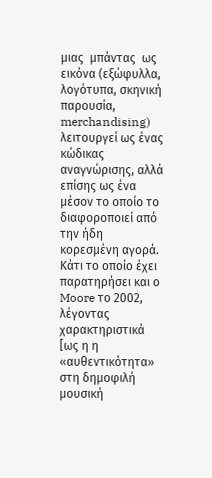μιας  μπάντας  ως εικόνα (εξώφυλλα, λογότυπα, σκηνική παρουσία, merchandising) λειτουργεί ως ένας κώδικας αναγνώρισης, αλλά επίσης ως ένα μέσον το οποίο το διαφοροποιεί από την ήδη κορεσμένη αγορά. Κάτι το οποίο έχει παρατηρήσει και ο Moore το 2002, λέγοντας χαρακτηριστικά [ως η η «αυθεντικότητα» στη δημοφιλή μουσική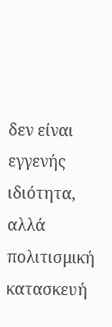δεν είναι εγγενής ιδιότητα, αλλά πολιτισμική κατασκευή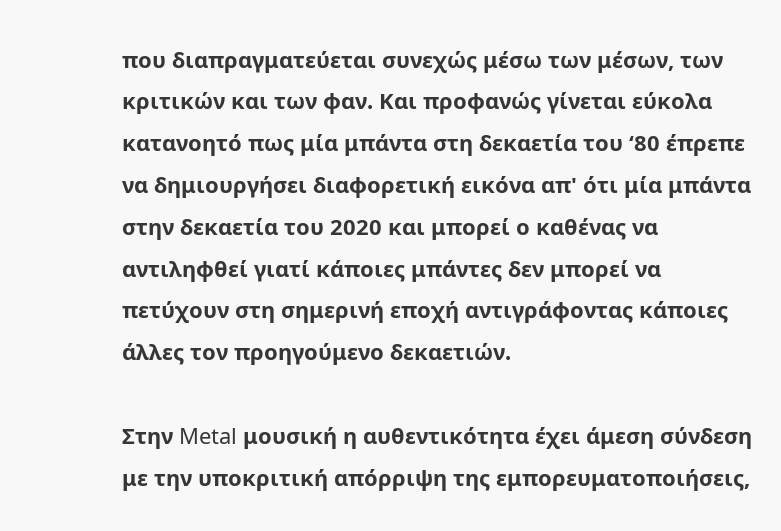που διαπραγματεύεται συνεχώς μέσω των μέσων, των κριτικών και των φαν. Και προφανώς γίνεται εύκολα κατανοητό πως μία μπάντα στη δεκαετία του ‘80 έπρεπε να δημιουργήσει διαφορετική εικόνα απ' ότι μία μπάντα στην δεκαετία του 2020 και μπορεί ο καθένας να αντιληφθεί γιατί κάποιες μπάντες δεν μπορεί να πετύχουν στη σημερινή εποχή αντιγράφοντας κάποιες άλλες τον προηγούμενο δεκαετιών.

Στην Metal μουσική η αυθεντικότητα έχει άμεση σύνδεση με την υποκριτική απόρριψη της εμπορευματοποιήσεις,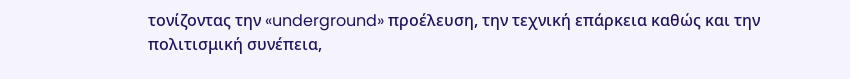τονίζοντας την «underground» προέλευση, την τεχνική επάρκεια καθώς και την πολιτισμική συνέπεια,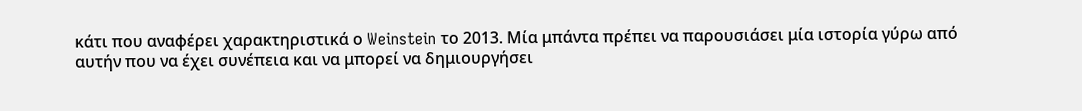κάτι που αναφέρει χαρακτηριστικά ο Weinstein το 2013. Μία μπάντα πρέπει να παρουσιάσει μία ιστορία γύρω από αυτήν που να έχει συνέπεια και να μπορεί να δημιουργήσει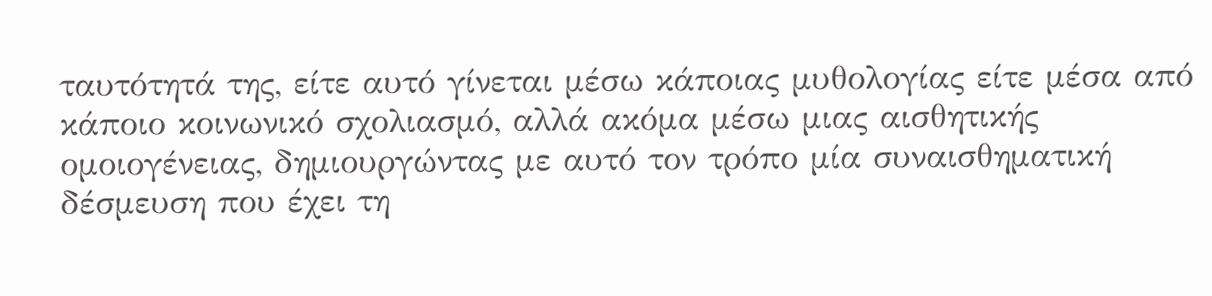ταυτότητά της, είτε αυτό γίνεται μέσω κάποιας μυθολογίας είτε μέσα από κάποιο κοινωνικό σχολιασμό, αλλά ακόμα μέσω μιας αισθητικής ομοιογένειας, δημιουργώντας με αυτό τον τρόπο μία συναισθηματική δέσμευση που έχει τη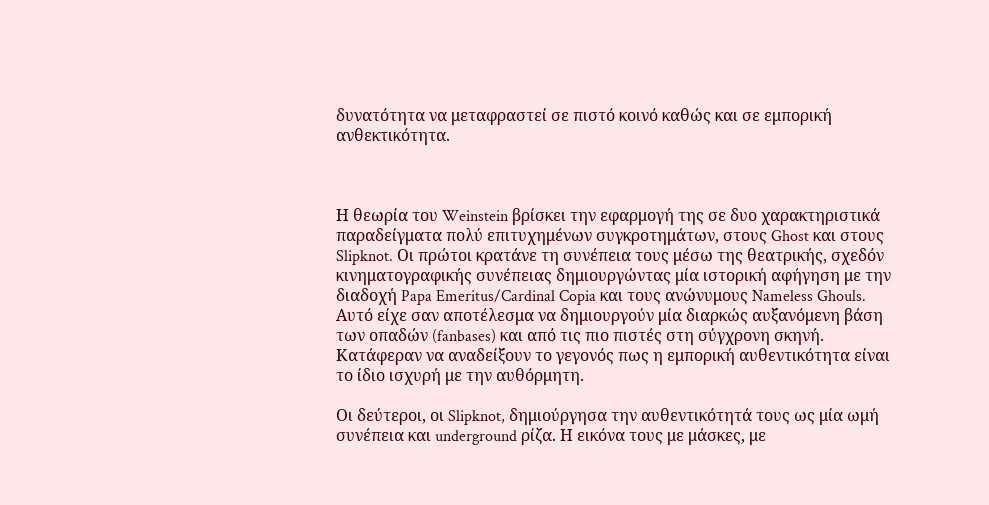δυνατότητα να μεταφραστεί σε πιστό κοινό καθώς και σε εμπορική ανθεκτικότητα.



Η θεωρία του Weinstein βρίσκει την εφαρμογή της σε δυο χαρακτηριστικά παραδείγματα πολύ επιτυχημένων συγκροτημάτων, στους Ghost και στους Slipknot. Οι πρώτοι κρατάνε τη συνέπεια τους μέσω της θεατρικής, σχεδόν κινηματογραφικής συνέπειας δημιουργώντας μία ιστορική αφήγηση με την διαδοχή Papa Emeritus/Cardinal Copia και τους ανώνυμους Nameless Ghouls. Αυτό είχε σαν αποτέλεσμα να δημιουργούν μία διαρκώς αυξανόμενη βάση των οπαδών (fanbases) και από τις πιο πιστές στη σύγχρονη σκηνή. Κατάφεραν να αναδείξουν το γεγονός πως η εμπορική αυθεντικότητα είναι το ίδιο ισχυρή με την αυθόρμητη.

Οι δεύτεροι, οι Slipknot, δημιούργησα την αυθεντικότητά τους ως μία ωμή συνέπεια και underground ρίζα. Η εικόνα τους με μάσκες, με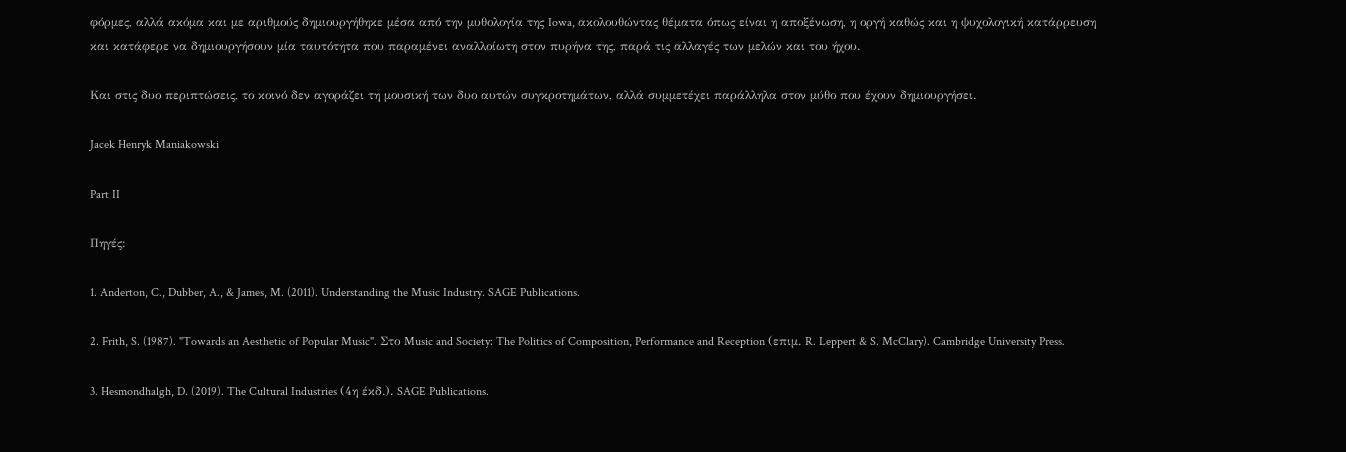φόρμες, αλλά ακόμα και με αριθμούς δημιουργήθηκε μέσα από την μυθολογία της Iowa, ακολουθώντας θέματα όπως είναι η αποξένωση, η οργή καθώς και η ψυχολογική κατάρρευση και κατάφερε να δημιουργήσουν μία ταυτότητα που παραμένει αναλλοίωτη στον πυρήνα της, παρά τις αλλαγές των μελών και του ήχου.

Και στις δυο περιπτώσεις, το κοινό δεν αγοράζει τη μουσική των δυο αυτών συγκροτημάτων, αλλά συμμετέχει παράλληλα στον μύθο που έχουν δημιουργήσει.

Jacek Henryk Maniakowski

Part II

Πηγές:

1. Anderton, C., Dubber, A., & James, M. (2011). Understanding the Music Industry. SAGE Publications.

2. Frith, S. (1987). "Towards an Aesthetic of Popular Music". Στο Music and Society: The Politics of Composition, Performance and Reception (επιμ. R. Leppert & S. McClary). Cambridge University Press.

3. Hesmondhalgh, D. (2019). The Cultural Industries (4η έκδ.). SAGE Publications.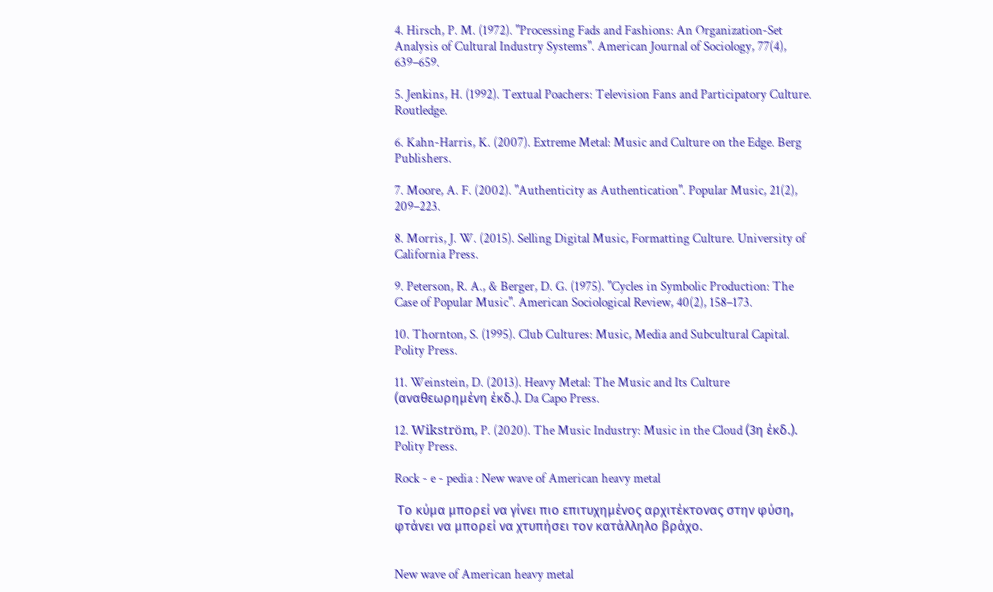4. Hirsch, P. M. (1972). "Processing Fads and Fashions: An Organization-Set Analysis of Cultural Industry Systems". American Journal of Sociology, 77(4), 639–659.

5. Jenkins, H. (1992). Textual Poachers: Television Fans and Participatory Culture. Routledge.

6. Kahn-Harris, K. (2007). Extreme Metal: Music and Culture on the Edge. Berg Publishers.

7. Moore, A. F. (2002). "Authenticity as Authentication". Popular Music, 21(2), 209–223.

8. Morris, J. W. (2015). Selling Digital Music, Formatting Culture. University of California Press.

9. Peterson, R. A., & Berger, D. G. (1975). "Cycles in Symbolic Production: The Case of Popular Music". American Sociological Review, 40(2), 158–173.

10. Thornton, S. (1995). Club Cultures: Music, Media and Subcultural Capital. Polity Press.

11. Weinstein, D. (2013). Heavy Metal: The Music and Its Culture (αναθεωρημένη έκδ.). Da Capo Press.

12. Wikström, P. (2020). The Music Industry: Music in the Cloud (3η έκδ.). Polity Press.

Rock - e - pedia : New wave of American heavy metal

 Το κύμα μπορεί να γίνει πιο επιτυχημένος αρχιτέκτονας στην φύση, φτάνει να μπορεί να χτυπήσει τον κατάλληλο βράχο.


New wave of American heavy metal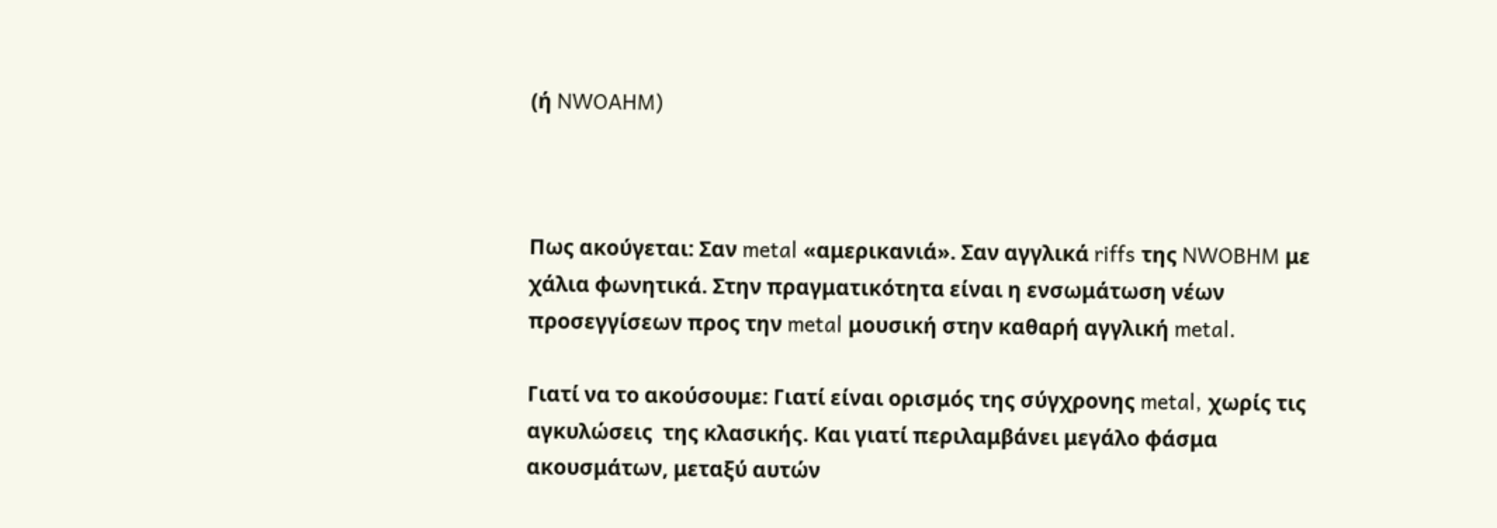(ή NWOAHM)



Πως ακούγεται: Σαν metal «αμερικανιά». Σαν αγγλικά riffs της NWOBHM με χάλια φωνητικά. Στην πραγματικότητα είναι η ενσωμάτωση νέων προσεγγίσεων προς την metal μουσική στην καθαρή αγγλική metal.

Γιατί να το ακούσουμε: Γιατί είναι ορισμός της σύγχρονης metal, χωρίς τις αγκυλώσεις  της κλασικής. Και γιατί περιλαμβάνει μεγάλο φάσμα ακουσμάτων, μεταξύ αυτών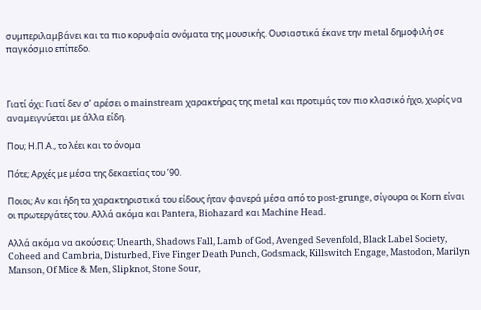συμπεριλαμβάνει και τα πιο κορυφαία ονόματα της μουσικής. Ουσιαστικά έκανε την metal δημοφιλή σε παγκόσμιο επίπεδο.



Γιατί όχι: Γιατί δεν σ’ αρέσει ο mainstream χαρακτήρας της metal και προτιμάς τον πιο κλασικό ήχο, χωρίς να αναμειγνύεται με άλλα είδη.

Που; Η.Π.Α., το λέει και το όνομα

Πότε; Αρχές με μέσα της δεκαετίας του ’90.

Ποιοι; Αν και ήδη τα χαρακτηριστικά του είδους ήταν φανερά μέσα από το post-grunge, σίγουρα οι Korn είναι οι πρωτεργάτες του. Αλλά ακόμα και Pantera, Biohazard και Machine Head.

Αλλά ακόμα να ακούσεις: Unearth, Shadows Fall, Lamb of God, Avenged Sevenfold, Black Label Society, Coheed and Cambria, Disturbed, Five Finger Death Punch, Godsmack, Killswitch Engage, Mastodon, Marilyn Manson, Of Mice & Men, Slipknot, Stone Sour,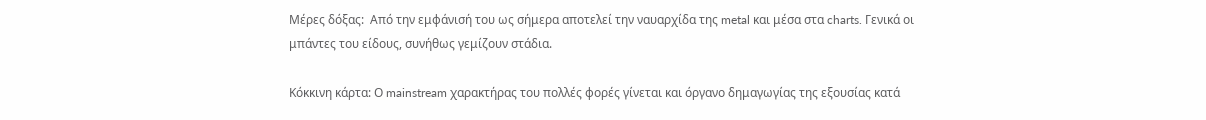Μέρες δόξας:  Από την εμφάνισή του ως σήμερα αποτελεί την ναυαρχίδα της metal και μέσα στα charts. Γενικά οι μπάντες του είδους, συνήθως γεμίζουν στάδια.

Κόκκινη κάρτα: Ο mainstream χαρακτήρας του πολλές φορές γίνεται και όργανο δημαγωγίας της εξουσίας κατά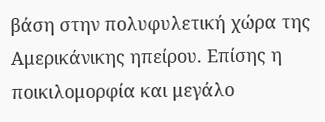βάση στην πολυφυλετική χώρα της Αμερικάνικης ηπείρου. Επίσης η ποικιλομορφία και μεγάλο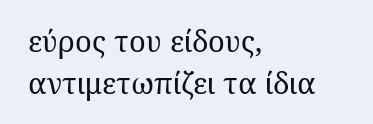εύρος του είδους, αντιμετωπίζει τα ίδια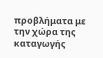προβλήματα με την χώρα της καταγωγής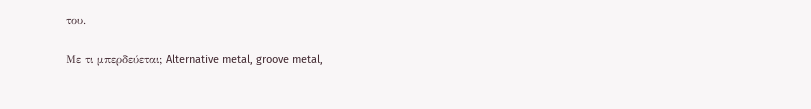του.

Με τι μπερδεύεται; Alternative metal, groove metal,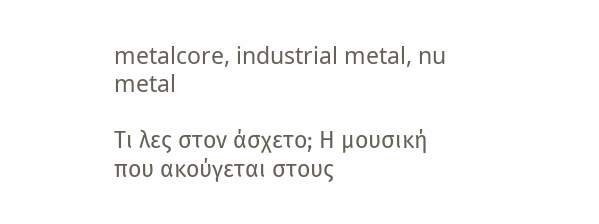metalcore, industrial metal, nu metal

Τι λες στον άσχετο; Η μουσική που ακούγεται στους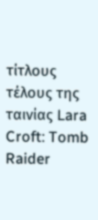τίτλους τέλους της ταινίας Lara Croft: Tomb Raider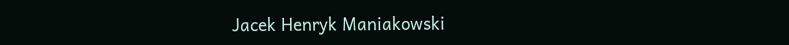Jacek Henryk Maniakowski